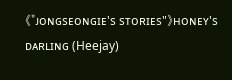《"ᴊᴏɴɢsᴇᴏɴɢɪᴇ's sᴛᴏʀɪᴇs"》ʜᴏɴᴇʏ's ᴅᴀʀʟɪɴɢ (Heejay)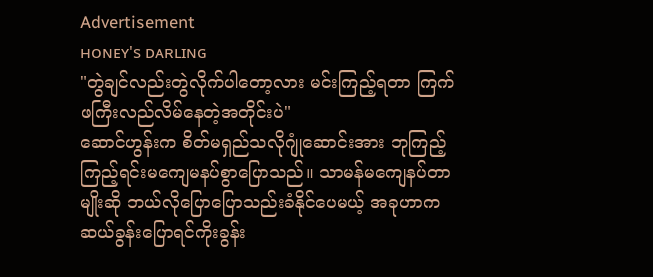Advertisement
ʜᴏɴᴇʏ's ᴅᴀʀʟɪɴɢ
"တွဲချင်လည်းတွဲလိုက်ပါတော့လား မင်းကြည့်ရတာ ကြက်ဖကြီးလည်လိမ်နေတဲ့အတိုင်းပဲ"
ဆောင်ဟွန်းက စိတ်မရှည်သလိုဂျုံဆောင်းအား ဘုကြည့်ကြည့်ရင်းမကျေမနပ်စွာပြောသည်။ သာမန်မကျေနပ်တာမျိုးဆို ဘယ်လိုပြောပြောသည်းခံနိုင်ပေမယ့် အခုဟာက ဆယ်ခွန်းပြောရင်ကိုးခွန်း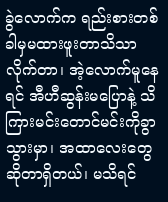ခွဲလောက်က ရည်းစားတစ်ခါမှမထားဖူးတာသိသာလိုက်တာ၊ အဲ့လောက်မူနေရင် အီဟီဆွန်းမပြောနဲ့ သိကြားမင်းတောင်မင်းကိုခွာသွားမှာ၊ အထာလေးတွေဆိုတာရှိတယ်၊ မသိရင်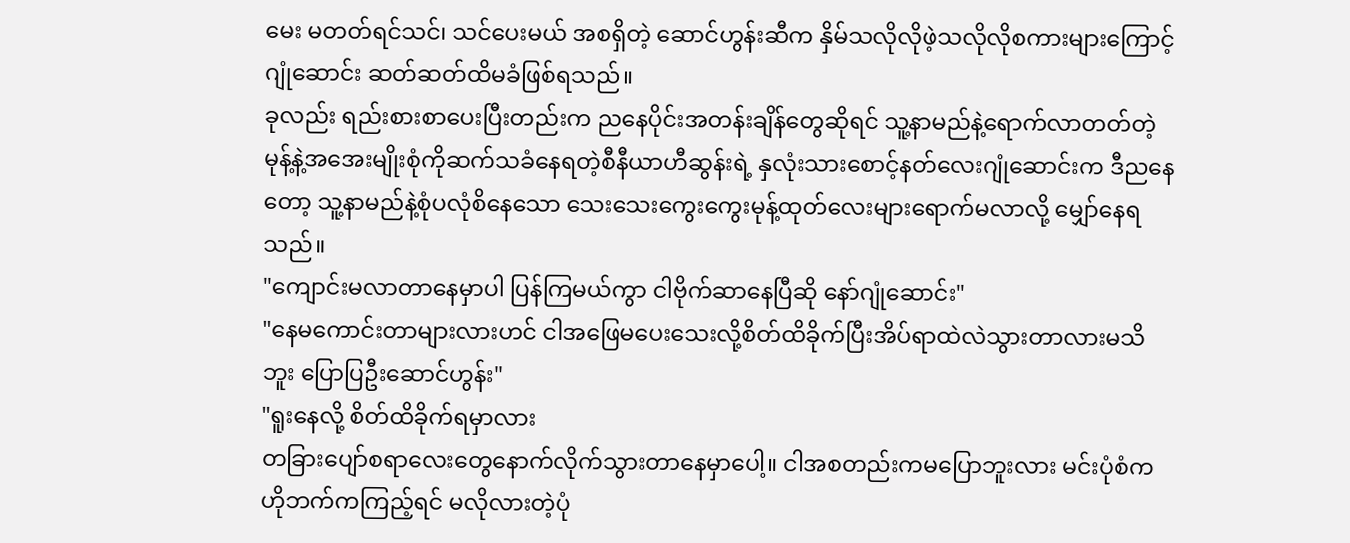မေး မတတ်ရင်သင်၊ သင်ပေးမယ် အစရှိတဲ့ ဆောင်ဟွန်းဆီက နှိမ်သလိုလိုဖဲ့သလိုလိုစကားများကြောင့် ဂျုံဆောင်း ဆတ်ဆတ်ထိမခံဖြစ်ရသည်။
ခုလည်း ရည်းစားစာပေးပြီးတည်းက ညနေပိုင်းအတန်းချိန်တွေဆိုရင် သူ့နာမည်နဲ့ရောက်လာတတ်တဲ့ မုန့်နဲ့အအေးမျိုးစုံကိုဆက်သခံနေရတဲ့စီနီယာဟီဆွန်းရဲ့ နှလုံးသားစောင့်နတ်လေးဂျုံဆောင်းက ဒီညနေတော့ သူ့နာမည်နဲ့စုံပလုံစိနေသော သေးသေးကွေးကွေးမုန့်ထုတ်လေးများရောက်မလာလို့ မျှော်နေရသည်။
"ကျောင်းမလာတာနေမှာပါ ပြန်ကြမယ်ကွာ ငါဗိုက်ဆာနေပြီဆို နော်ဂျုံဆောင်း"
"နေမကောင်းတာများလားဟင် ငါအဖြေမပေးသေးလို့စိတ်ထိခိုက်ပြီးအိပ်ရာထဲလဲသွားတာလားမသိဘူး ပြောပြဦးဆောင်ဟွန်း"
"ရူးနေလို့ စိတ်ထိခိုက်ရမှာလား
တခြားပျော်စရာလေးတွေနောက်လိုက်သွားတာနေမှာပေါ့။ ငါအစတည်းကမပြောဘူးလား မင်းပုံစံကဟိုဘက်ကကြည့်ရင် မလိုလားတဲ့ပုံ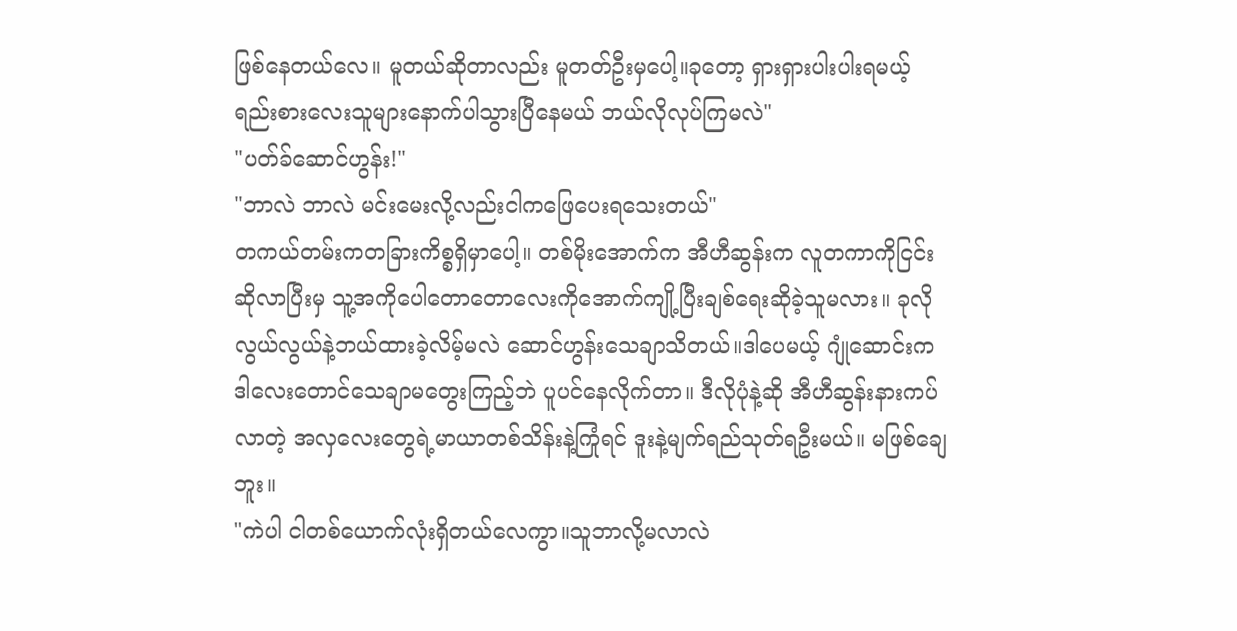ဖြစ်နေတယ်လေ။ မူတယ်ဆိုတာလည်း မူတတ်ဦးမှပေါ့။ခုတော့ ရှားရှားပါးပါးရမယ့်ရည်းစားလေးသူများနောက်ပါသွားပြီနေမယ် ဘယ်လိုလုပ်ကြမလဲ"
"ပတ်ခ်ဆောင်ဟွန်း!"
"ဘာလဲ ဘာလဲ မင်းမေးလို့လည်းငါကဖြေပေးရသေးတယ်"
တကယ်တမ်းကတခြားကိစ္စရှိမှာပေါ့။ တစ်မိုးအောက်က အီဟီဆွန်းက လူတကာကိုငြင်းဆိုလာပြီးမှ သူ့အကိုပေါတောတောလေးကိုအောက်ကျို့ပြီးချစ်ရေးဆိုခဲ့သူမလား။ ခုလိုလွယ်လွယ်နဲ့ဘယ်ထားခဲ့လိမ့်မလဲ ဆောင်ဟွန်းသေချာသိတယ်။ဒါပေမယ့် ဂျုံဆောင်းကဒါလေးတောင်သေချာမတွေးကြည့်ဘဲ ပူပင်နေလိုက်တာ။ ဒီလိုပုံနဲ့ဆို အီဟီဆွန်းနားကပ်လာတဲ့ အလှလေးတွေရဲ့မာယာတစ်သိန်းနဲ့ကြုံရင် ဒူးနဲ့မျက်ရည်သုတ်ရဦးမယ်။ မဖြစ်ချေဘူး။
"ကဲပါ ငါတစ်ယောက်လုံးရှိတယ်လေကွာ။သူဘာလို့မလာလဲ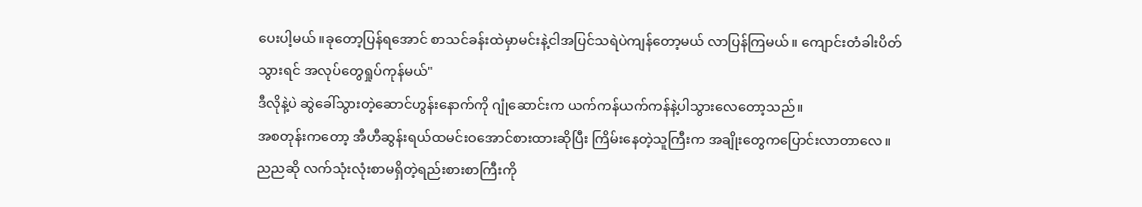ပေးပါ့မယ်။ခုတော့ပြန်ရအောင် စာသင်ခန်းထဲမှာမင်းနဲ့ငါအပြင်သရဲပဲကျန်တော့မယ် လာပြန်ကြမယ်။ ကျောင်းတံခါးပိတ်သွားရင် အလုပ်တွေရှုပ်ကုန်မယ်"
ဒီလိုနဲ့ပဲ ဆွဲခေါ်သွားတဲ့ဆောင်ဟွန်းနောက်ကို ဂျုံဆောင်းက ယက်ကန်ယက်ကန်နဲ့ပါသွားလေတော့သည်။
အစတုန်းကတော့ အီဟီဆွန်းရယ်ထမင်းဝအောင်စားထားဆိုပြီး ကြိမ်းနေတဲ့သူကြီးက အချိုးတွေကပြောင်းလာတာလေ။
ညညဆို လက်သုံးလုံးစာမရှိတဲ့ရည်းစားစာကြီးကို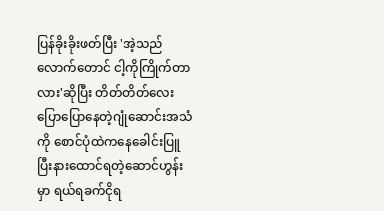ပြန်ခိုးခိုးဖတ်ပြီး 'အဲ့သည်လောက်တောင် ငါ့ကိုကြိုက်တာလား'ဆိုပြီး တိတ်တိတ်လေးပြောပြောနေတဲ့ဂျုံဆောင်းအသံကို စောင်ပုံထဲကနေခေါင်းပြူပြီးနားထောင်ရတဲ့ဆောင်ဟွန်းမှာ ရယ်ရခက်ငိုရ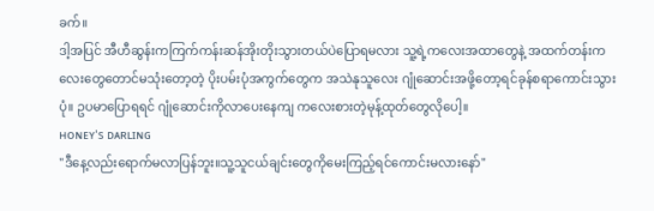ခက်။
ဒါ့အပြင် အီဟီဆွန်းကကြက်ကန်းဆန်အိုးတိုးသွားတယ်ပဲပြောရမလား သူ့ရဲ့ကလေးအထာတွေနဲ့ အထက်တန်းကလေးတွေတောင်မသုံးတော့တဲ့ ပိုးပမ်းပုံအကွက်တွေက အသဲနုသူလေး ဂျုံဆောင်းအဖို့တော့ရင်ခုန်စရာကောင်းသွားပုံ။ ဥပမာပြောရရင် ဂျုံဆောင်းကိုလာပေးနေကျ ကလေးစားတဲ့မုန့်ထုတ်တွေလိုပေါ့။
ʜᴏɴᴇʏ's ᴅᴀʀʟɪɴɢ
"ဒီနေ့လည်းရောက်မလာပြန်ဘူး။သူ့သူငယ်ချင်းတွေကိုမေးကြည့်ရင်ကောင်းမလားနော်"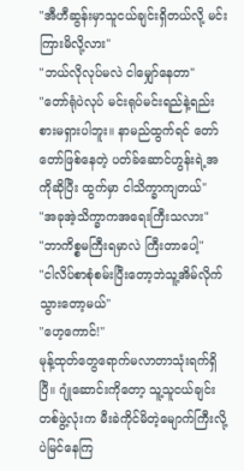"အီဟီဆွန်းမှာသူငယ်ချင်းရှိတယ်လို့ မင်းကြားမိလို့လား"
"ဘယ်လိုလုပ်မလဲ ငါမျှော်နေတာ"
"တော်ရုံပဲလုပ် မင်းရုပ်မင်းရည်နဲ့ရည်းစားမရှားပါဘူး။ နာမည်ထွက်ရင် တော်တော်ဖြစ်နေတဲ့ ပတ်ခ်ဆောင်ဟွန်းရဲ့အကိုဆိုပြီး ထွက်မှာ ငါသိက္ခာကျတယ်"
"အခုအဲ့သိက္ခာကအရေးကြီးသလား"
"ဘာကိစ္စမကြီးရမှာလဲ ကြီးတာပေါ့"
"ငါလိပ်စာစုံစမ်းပြီးတော့ဘဲသူ့အိမ်လိုက်သွားတော့မယ်"
"ဟေ့ကောင်!"
မုန့်ထုတ်တွေရောက်မလာတာသုံးရက်ရှိပြီ။ ဂျုံဆောင်းကိုတော့ သူ့သူငယ်ချင်းတစ်ဖွဲ့လုံးက မီးခဲကိုင်မိတဲ့မျောက်ကြီးလို့ပဲမြင်နေကြ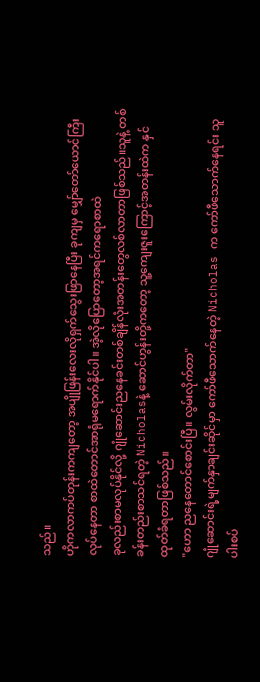သည်။
ဟိုကလာကပ်တုန်းကကျတော့ အပျိုဖြန်းလေးလိုရှက်သွေးဖြာနေပြီး ခုကျမှ မျှော်တော်ယောင်ကြီးလုပ်နေတာ စာထဲတောင်အာရုံမရောက်နိုင်ပါ။ အဲ့လိုပြောတော့အရင်ကရောစာထဲ
ခုလည်းစာမလုပ်နိုင်လို့ ဂျုံဆောင်းညနေခင်းတစ်ချိန်လုံးအတန်းတွေလစ်လာတာဖြစ်သည်။သူနဲ့ တစ်ခန်းတည်းစာသင်ရတဲ့ Nicholasနဲ့ ဆောင်ဟွန်းတို့ကတော့ သူ့ကျေးဇူးကြောင့်အတန်းထဲက နှင်ထုတ်ခံရတာဖြစ်သည်။
"ဟော ညနေတောင်စောင်းပြီ။ လွမ်းလိုက်တာ"
ဂျုံဆောင်းရဲ့မျက်နှာချင်းဆိုင်မှာ ကော်ဖီသောက်နေတဲ့ Nicholas က ကော်ဖီသောက်နေရင်း သူပါးစပ်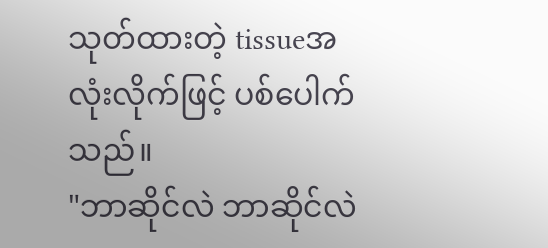သုတ်ထားတဲ့ tissueအလုံးလိုက်ဖြင့် ပစ်ပေါက်သည်။
"ဘာဆိုင်လဲ ဘာဆိုင်လဲ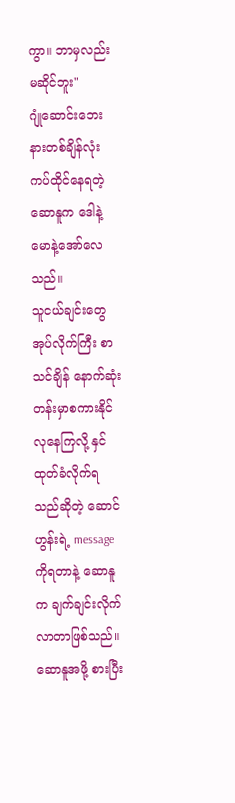ကွာ။ ဘာမှလည်းမဆိုင်ဘူး"
ဂျုံဆောင်းဘေးနားတစ်ချိန်လုံး ကပ်ထိုင်နေရတဲ့ဆောနူက ဒေါနဲ့မောနဲ့အော်လေသည်။
သူငယ်ချင်းတွေအုပ်လိုက်ကြီး စာသင်ချိန် နောက်ဆုံးတန်းမှာစကားနိုင်လုနေကြလို့ နှင်ထုတ်ခံလိုက်ရသည်ဆိုတဲ့ ဆောင်ဟွန်းရဲ့ messageကိုရတာနဲ့ ဆောနူက ချက်ချင်းလိုက်လာတာဖြစ်သည်။
ဆောနူအဖို့ စားပြီး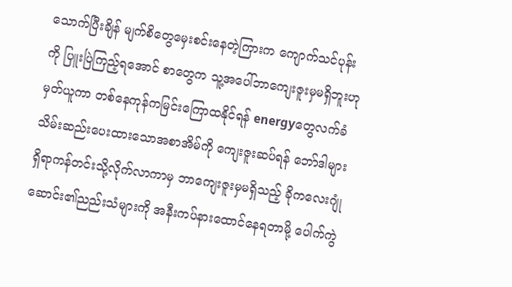သောက်ပြီးချိန် မျက်စိတွေမှေးစင်းနေတဲ့ကြားက ကျောက်သင်ပုန်းကို ပြူးပြဲကြည့်ရအောင် စာတွေက သူ့အပေါ်ဘာကျေးဇူးမှမရှိဘူးဟုမှတ်ယူကာ တစ်နေကုန်ကမြင်းကြောထနိုင်ရန် energyတွေလက်ခံသိမ်းဆည်းပေးထားသောအစာအိမ်ကို ကျေးဇူးဆပ်ရန် ဘော်ဒါများရှိရာကန်တင်းသို့လိုက်လာကာမှ ဘာကျေးဇူးမှမရှိသည့် ခိုကလေးဂျုံဆောင်း၏ညည်းသံများကို အနီးကပ်နားထောင်နေရတာမို့ ပေါက်ကွဲ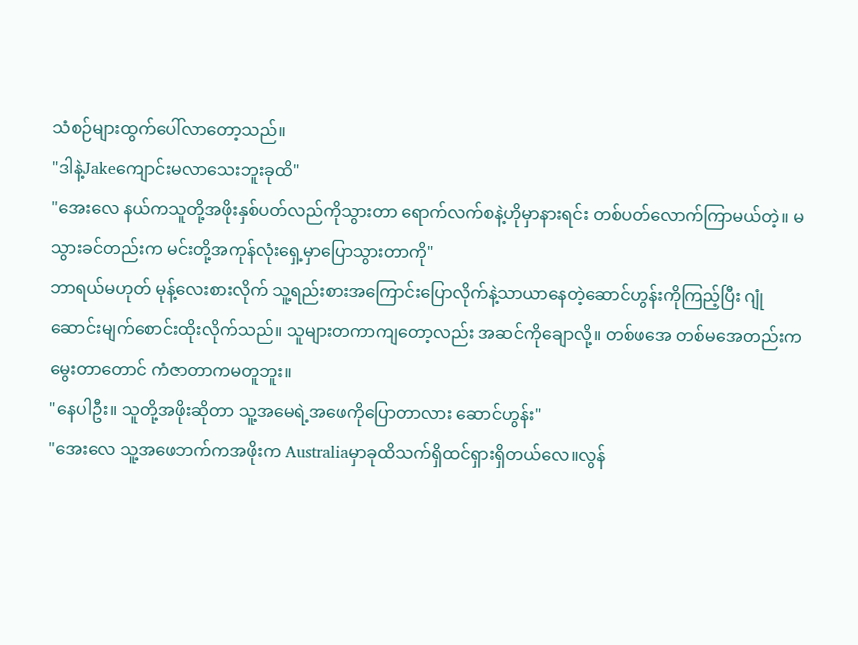သံစဉ်များထွက်ပေါ်လာတော့သည်။
"ဒါနဲ့Jakeကျောင်းမလာသေးဘူးခုထိ"
"အေးလေ နယ်ကသူတို့အဖိုးနှစ်ပတ်လည်ကိုသွားတာ ရောက်လက်စနဲ့ဟိုမှာနားရင်း တစ်ပတ်လောက်ကြာမယ်တဲ့။ မသွားခင်တည်းက မင်းတို့အကုန်လုံးရှေ့မှာပြောသွားတာကို"
ဘာရယ်မဟုတ် မုန့်လေးစားလိုက် သူ့ရည်းစားအကြောင်းပြောလိုက်နဲ့သာယာနေတဲ့ဆောင်ဟွန်းကိုကြည့်ပြီး ဂျုံဆောင်းမျက်စောင်းထိုးလိုက်သည်။ သူများတကာကျတော့လည်း အဆင်ကိုချောလို့။ တစ်ဖအေ တစ်မအေတည်းကမွေးတာတောင် ကံဇာတာကမတူဘူး။
"နေပါဦး။ သူတို့အဖိုးဆိုတာ သူ့အမေရဲ့အဖေကိုပြောတာလား ဆောင်ဟွန်း"
"အေးလေ သူ့အဖေဘက်ကအဖိုးက Australiaမှာခုထိသက်ရှိထင်ရှားရှိတယ်လေ။လွန်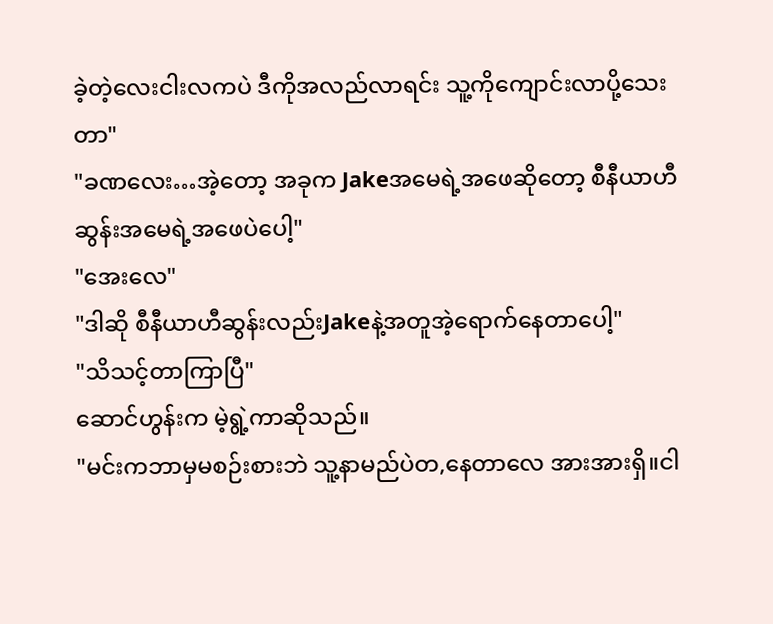ခဲ့တဲ့လေးငါးလကပဲ ဒီကိုအလည်လာရင်း သူ့ကိုကျောင်းလာပို့သေးတာ"
"ခဏလေး…အဲ့တော့ အခုက Jakeအမေရဲ့အဖေဆိုတော့ စီနီယာဟီဆွန်းအမေရဲ့အဖေပဲပေါ့"
"အေးလေ"
"ဒါဆို စီနီယာဟီဆွန်းလည်းJakeနဲ့အတူအဲ့ရောက်နေတာပေါ့"
"သိသင့်တာကြာပြီ"
ဆောင်ဟွန်းက မဲ့ရွဲ့ကာဆိုသည်။
"မင်းကဘာမှမစဉ်းစားဘဲ သူ့နာမည်ပဲတ,နေတာလေ အားအားရှိ။ငါ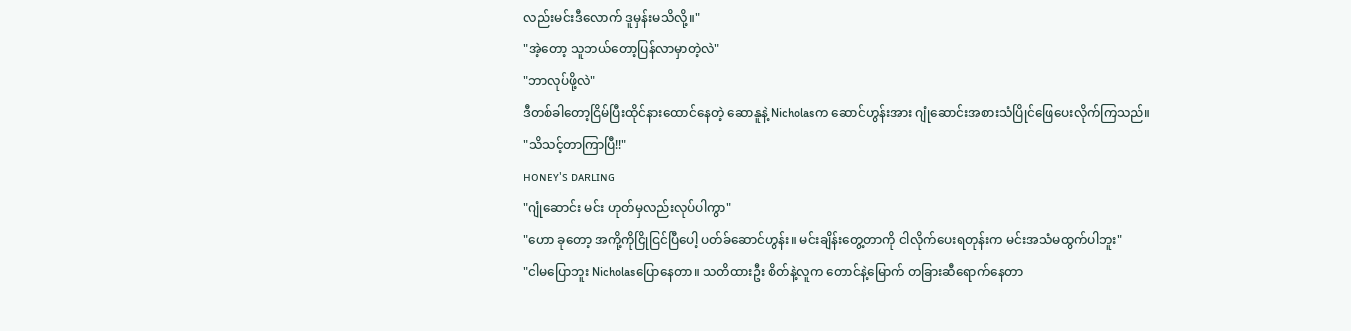လည်းမင်းဒီလောက် ဒူမှန်းမသိလို့။"
"အဲ့တော့ သူဘယ်တော့ပြန်လာမှာတဲ့လဲ"
"ဘာလုပ်ဖို့လဲ"
ဒီတစ်ခါတော့ငြိမ်ပြီးထိုင်နားထောင်နေတဲ့ ဆောနူနဲ့ Nicholasက ဆောင်ဟွန်းအား ဂျုံဆောင်းအစားသံပြိုင်ဖြေပေးလိုက်ကြသည်။
"သိသင့်တာကြာပြီ!!"
ʜᴏɴᴇʏ's ᴅᴀʀʟɪɴɢ
"ဂျုံဆောင်း မင်း ဟုတ်မှလည်းလုပ်ပါကွာ"
"ဟော ခုတော့ အကို့ကိုငြိုငြင်ပြီပေါ့ ပတ်ခ်ဆောင်ဟွန်း။ မင်းချိန်းတွေ့တာကို ငါလိုက်ပေးရတုန်းက မင်းအသံမထွက်ပါဘူး"
"ငါမပြောဘူး Nicholasပြောနေတာ။ သတိထားဦး စိတ်နဲ့လူက တောင်နဲ့မြောက် တခြားဆီရောက်နေတာ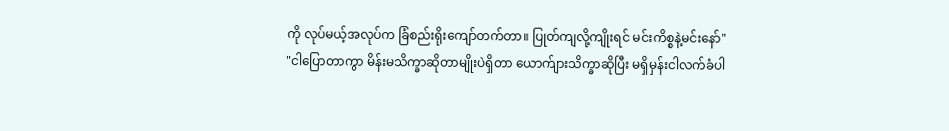ကို လုပ်မယ့်အလုပ်က ခြံစည်းရိုးကျော်တက်တာ။ ပြုတ်ကျလို့ကျိုးရင် မင်းကိစ္စနဲ့မင်းနော်"
"ငါပြောတာကွာ မိန်းမသိက္ခာဆိုတာမျိုးပဲရှိတာ ယောက်ျားသိက္ခာဆိုပြီး မရှိမှန်းငါလက်ခံပါ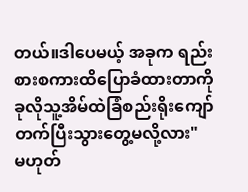တယ်။ဒါပေမယ့် အခုက ရည်းစားစကားထိပြောခံထားတာကို ခုလိုသူ့အိမ်ထဲခြံစည်းရိုးကျော်တက်ပြီးသွားတွေ့မလို့လား"
မဟုတ်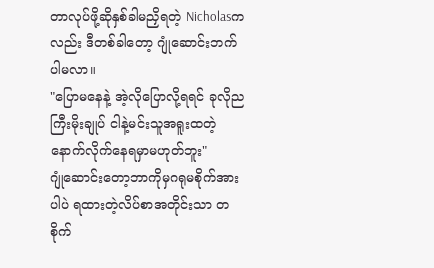တာလုပ်ဖို့ဆိုနှစ်ခါမညှိရတဲ့ Nicholasကလည်း ဒီတစ်ခါတော့ ဂျုံဆောင်းဘက်ပါမလာ။
"ပြောမနေနဲ့ အဲ့လိုပြောလို့ရရင် ခုလိုညကြီးမိုးချုပ် ငါနဲ့မင်းသူအရူးထတဲ့နောက်လိုက်နေရမှာမဟုတ်ဘူး"
ဂျုံဆောင်းတော့ဘာကိုမှဂရုမစိုက်အားပါပဲ ရထားတဲ့လိပ်စာအတိုင်းသာ တစိုက်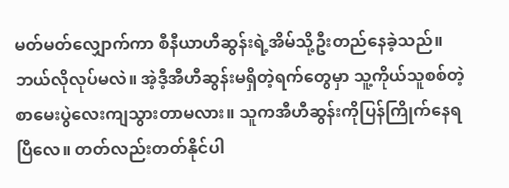မတ်မတ်လျှောက်ကာ စီနီယာဟီဆွန်းရဲ့အိမ်သို့ဦးတည်နေခဲ့သည်။
ဘယ်လိုလုပ်မလဲ။ အဲ့ဒီ့အီဟီဆွန်းမရှိတဲ့ရက်တွေမှာ သူ့ကိုယ်သူစစ်တဲ့စာမေးပွဲလေးကျသွားတာမလား။ သူကအီဟီဆွန်းကိုပြန်ကြိုက်နေရပြီလေ။ တတ်လည်းတတ်နိုင်ပါ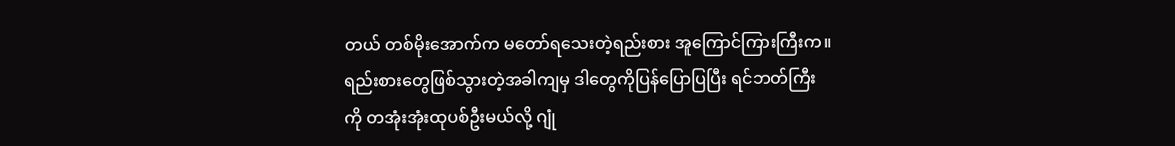တယ် တစ်မိုးအောက်က မတော်ရသေးတဲ့ရည်းစား အူကြောင်ကြားကြီးက။
ရည်းစားတွေဖြစ်သွားတဲ့အခါကျမှ ဒါတွေကိုပြန်ပြောပြပြီး ရင်ဘတ်ကြီးကို တအုံးအုံးထုပစ်ဦးမယ်လို့ ဂျုံ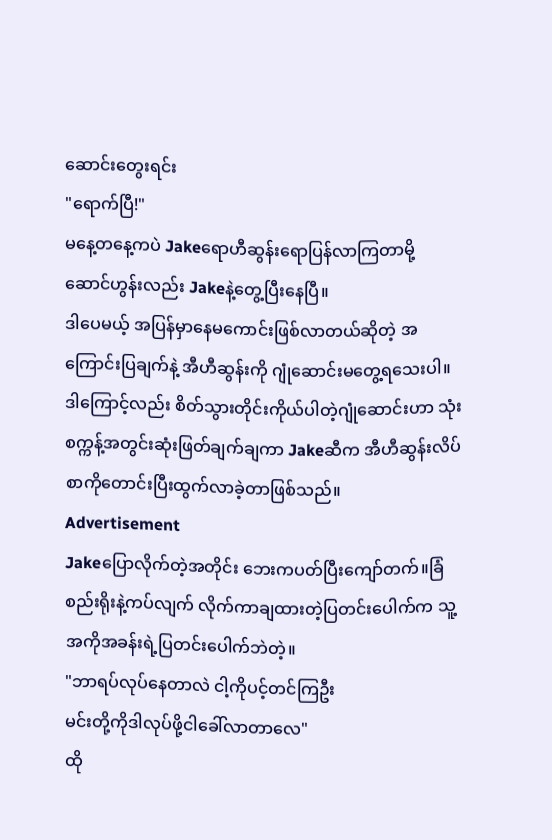ဆောင်းတွေးရင်း
"ရောက်ပြီ!"
မနေ့တနေ့ကပဲ Jakeရောဟီဆွန်းရောပြန်လာကြတာမို့ ဆောင်ဟွန်းလည်း Jakeနဲ့တွေ့ပြီးနေပြီ။
ဒါပေမယ့် အပြန်မှာနေမကောင်းဖြစ်လာတယ်ဆိုတဲ့ အကြောင်းပြချက်နဲ့ အီဟီဆွန်းကို ဂျုံဆောင်းမတွေ့ရသေးပါ။
ဒါကြောင့်လည်း စိတ်သွားတိုင်းကိုယ်ပါတဲ့ဂျုံဆောင်းဟာ သုံးစက္ကန့်အတွင်းဆုံးဖြတ်ချက်ချကာ Jakeဆီက အီဟီဆွန်းလိပ်စာကိုတောင်းပြီးထွက်လာခဲ့တာဖြစ်သည်။
Advertisement
Jakeပြောလိုက်တဲ့အတိုင်း ဘေးကပတ်ပြီးကျော်တက်။ခြံစည်းရိုးနဲ့ကပ်လျက် လိုက်ကာချထားတဲ့ပြတင်းပေါက်က သူ့အကိုအခန်းရဲ့ပြတင်းပေါက်ဘဲတဲ့။
"ဘာရပ်လုပ်နေတာလဲ ငါ့ကိုပင့်တင်ကြဦး
မင်းတို့ကိုဒါလုပ်ဖို့ငါခေါ်လာတာလေ"
ထို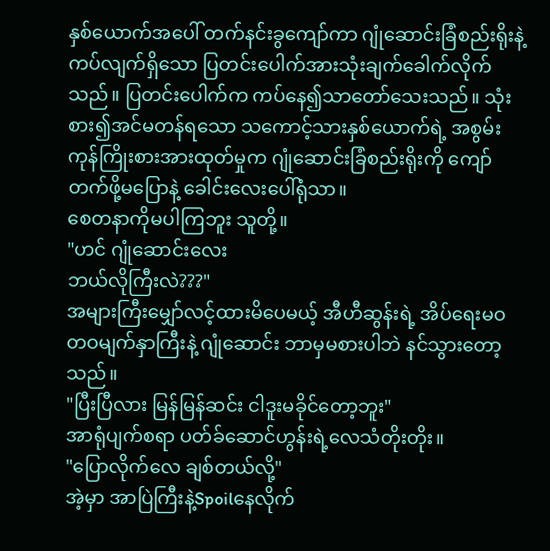နှစ်ယောက်အပေါ် တက်နင်းခွကျော်ကာ ဂျုံဆောင်းခြံစည်းရိုးနဲ့ကပ်လျက်ရှိသော ပြတင်းပေါက်အားသုံးချက်ခေါက်လိုက်သည်။ ပြတင်းပေါက်က ကပ်နေ၍သာတော်သေးသည်။ သုံးစား၍အင်မတန်ရသော သကောင့်သားနှစ်ယောက်ရဲ့ အစွမ်းကုန်ကြိုးစားအားထုတ်မှုက ဂျုံဆောင်းခြံစည်းရိုးကို ကျော်တက်ဖို့မပြောနဲ့ ခေါင်းလေးပေါ်ရုံသာ။
စေတနာကိုမပါကြဘူး သူတို့။
"ဟင် ဂျုံဆောင်းလေး
ဘယ်လိုကြီးလဲ???"
အများကြီးမျှော်လင့်ထားမိပေမယ့် အီဟီဆွန်းရဲ့ အိပ်ရေးမဝတဝမျက်နှာကြီးနဲ့ ဂျုံဆောင်း ဘာမှမစားပါဘဲ နင်သွားတော့သည်။
"ပြီးပြီလား မြန်မြန်ဆင်း ငါဒူးမခိုင်တော့ဘူး"
အာရုံပျက်စရာ ပတ်ခ်ဆောင်ဟွန်းရဲ့လေသံတိုးတိုး။
"ပြောလိုက်လေ ချစ်တယ်လို့"
အဲ့မှာ အာပြဲကြီးနဲ့Spoilနေလိုက်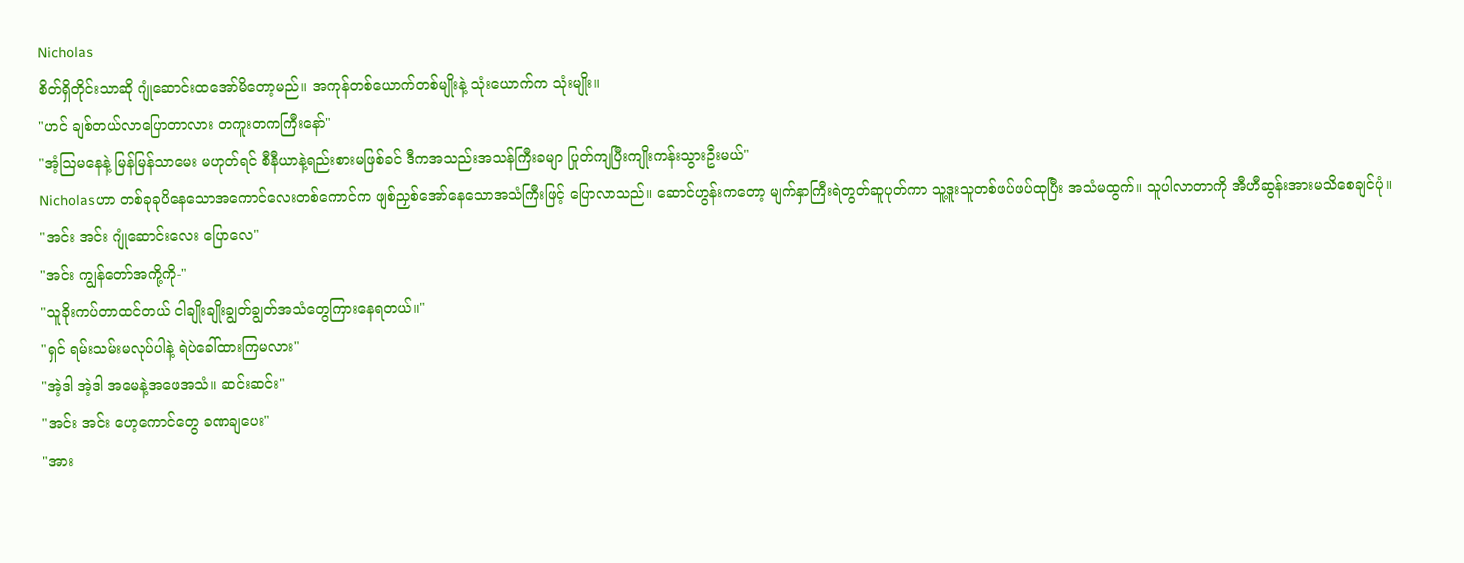Nicholas
စိတ်ရှိတိုင်းသာဆို ဂျုံဆောင်းထအော်မိတော့မည်။ အကုန်တစ်ယောက်တစ်မျိုးနဲ့ သုံးယောက်က သုံးမျိုး။
"ဟင် ချစ်တယ်လာပြောတာလား တကူးတကကြီးနော်"
"အံ့ဩမနေနဲ့ မြန်မြန်သာမေး မဟုတ်ရင် စီနီယာနဲ့ရည်းစားမဖြစ်ခင် ဒီကအသည်းအသန်ကြီးခမျာ ပြုတ်ကျပြီးကျိုးကန်းသွားဦးမယ်"
Nicholasဟာ တစ်ခုခုပိနေသောအကောင်လေးတစ်ကောင်က ဖျစ်ညှစ်အော်နေသောအသံကြီးဖြင့် ပြောလာသည်။ ဆောင်ဟွန်းကတော့ မျက်နှာကြီးရဲတွတ်ဆူပုတ်ကာ သူ့ဒူးသူတစ်ဖပ်ဖပ်ထုပြီး အသံမထွက်။ သူပါလာတာကို အီဟီဆွန်းအားမသိစေချင်ပုံ။
"အင်း အင်း ဂျုံဆောင်းလေး ပြောလေ"
"အင်း ကျွန်တော်အကို့ကို-"
"သူခိုးကပ်တာထင်တယ် ငါချိုးချိုးချွတ်ချွတ်အသံတွေကြားနေရတယ်။"
"ရှင် ရမ်းသမ်းမလုပ်ပါနဲ့ ရဲပဲခေါ်ထားကြမလား"
"အဲ့ဒါ အဲ့ဒါ အမေနဲ့အဖေအသံ။ ဆင်းဆင်း"
"အင်း အင်း ဟေ့ကောင်တွေ ခဏချပေး"
"အား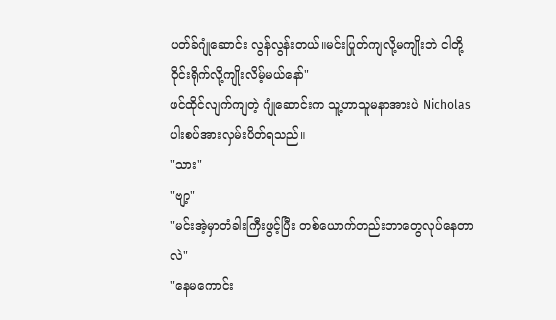ပတ်ခ်ဂျုံဆောင်း လွန်လွန်းတယ်။မင်းပြုတ်ကျလို့မကျိုးဘဲ ငါတို့ဝိုင်းရိုက်လို့ကျိုးလိမ့်မယ်နော်"
ဖင်ထိုင်လျက်ကျတဲ့ ဂျုံဆောင်းက သူ့ဟာသူမနာအားပဲ Nicholasပါးစပ်အားလှမ်းပိတ်ရသည်။
"သား"
"ဗျာ့"
"မင်းအဲ့မှာတံခါးကြီးဖွင့်ပြီး တစ်ယောက်တည်းဘာတွေလုပ်နေတာလဲ"
"နေမကောင်း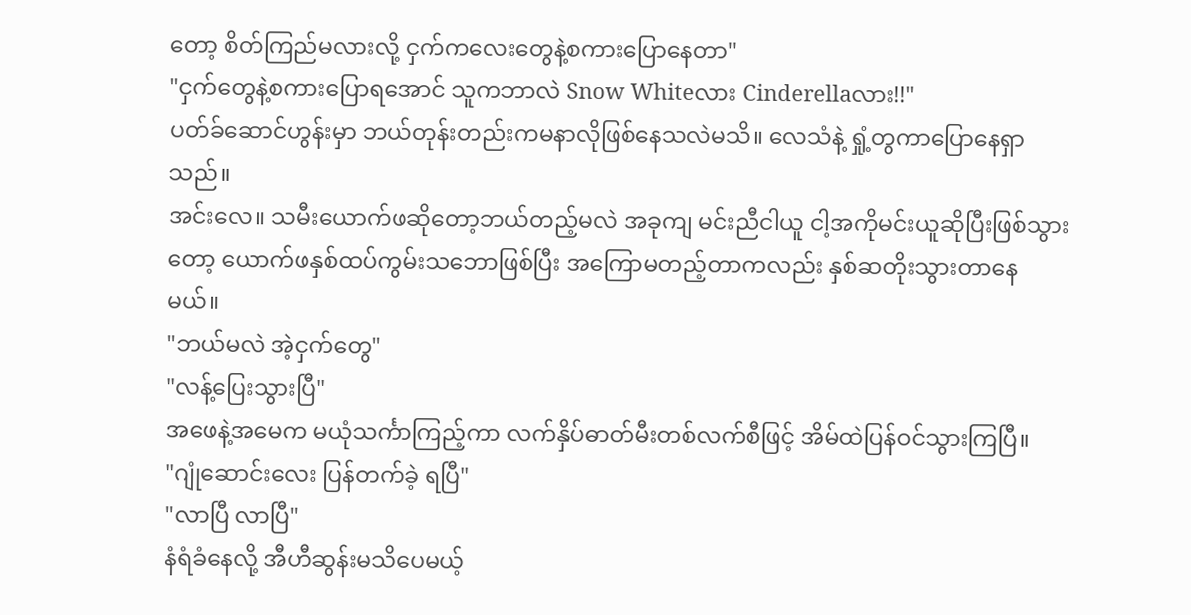တော့ စိတ်ကြည်မလားလို့ ငှက်ကလေးတွေနဲ့စကားပြောနေတာ"
"ငှက်တွေနဲ့စကားပြောရအောင် သူကဘာလဲ Snow Whiteလား Cinderellaလား!!"
ပတ်ခ်ဆောင်ဟွန်းမှာ ဘယ်တုန်းတည်းကမနာလိုဖြစ်နေသလဲမသိ။ လေသံနဲ့ ရှုံ့တွကာပြောနေရှာသည်။
အင်းလေ။ သမီးယောက်ဖဆိုတော့ဘယ်တည့်မလဲ အခုကျ မင်းညီငါယူ ငါ့အကိုမင်းယူဆိုပြီးဖြစ်သွားတော့ ယောက်ဖနှစ်ထပ်ကွမ်းသဘောဖြစ်ပြီး အကြောမတည့်တာကလည်း နှစ်ဆတိုးသွားတာနေမယ်။
"ဘယ်မလဲ အဲ့ငှက်တွေ"
"လန့်ပြေးသွားပြီ"
အဖေနဲ့အမေက မယုံသင်္ကာကြည့်ကာ လက်နှိပ်ဓာတ်မီးတစ်လက်စီဖြင့် အိမ်ထဲပြန်ဝင်သွားကြပြီ။
"ဂျုံဆောင်းလေး ပြန်တက်ခဲ့ ရပြီ"
"လာပြီ လာပြီ"
နံရံခံနေလို့ အီဟီဆွန်းမသိပေမယ့်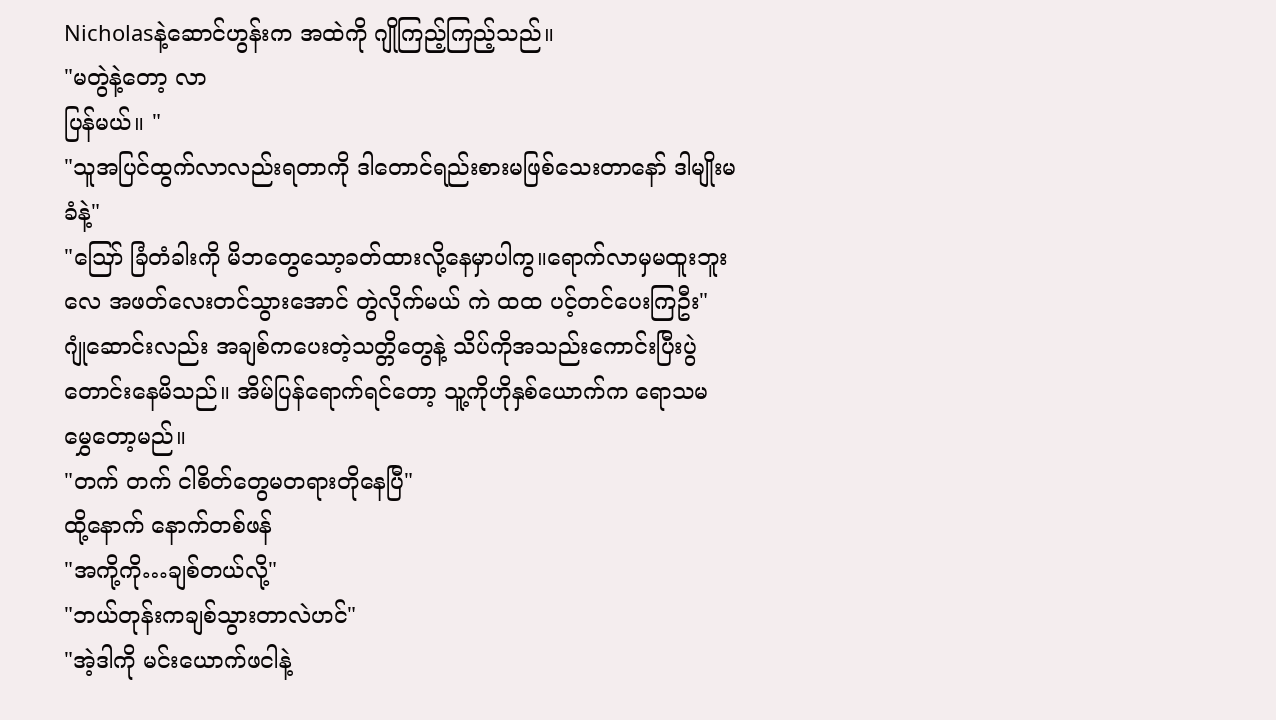Nicholasနဲ့ဆောင်ဟွန်းက အထဲကို ဂျိုကြည့်ကြည့်သည်။
"မတွဲနဲ့တော့ လာ
ပြန်မယ်။ "
"သူအပြင်ထွက်လာလည်းရတာကို ဒါတောင်ရည်းစားမဖြစ်သေးတာနော် ဒါမျိုးမခံနဲ့"
"ဪ ခြံတံခါးကို မိဘတွေသော့ခတ်ထားလို့နေမှာပါကွ။ရောက်လာမှမထူးဘူးလေ အဖတ်လေးတင်သွားအောင် တွဲလိုက်မယ် ကဲ ထထ ပင့်တင်ပေးကြဦး"
ဂျုံဆောင်းလည်း အချစ်ကပေးတဲ့သတ္တိတွေနဲ့ သိပ်ကိုအသည်းကောင်းပြီးပွဲတောင်းနေမိသည်။ အိမ်ပြန်ရောက်ရင်တော့ သူ့ကိုဟိုနှစ်ယောက်က ရောသမမွှေတော့မည်။
"တက် တက် ငါစိတ်တွေမတရားတိုနေပြီ"
ထို့နောက် နောက်တစ်ဖန်
"အကို့ကို…ချစ်တယ်လို့"
"ဘယ်တုန်းကချစ်သွားတာလဲဟင်"
"အဲ့ဒါကို မင်းယောက်ဖငါနဲ့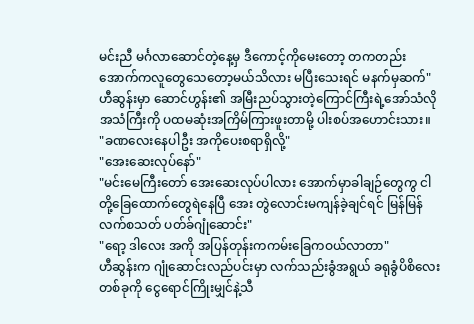မင်းညီ မင်္ဂလာဆောင်တဲ့နေ့မှ ဒီကောင့်ကိုမေးတော့ တကတည်း အောက်ကလူတွေသေတော့မယ်သိလား မပြီးသေးရင် မနက်မှဆက်"
ဟီဆွန်းမှာ ဆောင်ဟွန်း၏ အမြီးညပ်သွားတဲ့ကြောင်ကြီးရဲ့အော်သံလိုအသံကြီးကို ပထမဆုံးအကြိမ်ကြားဖူးတာမို့ ပါးစပ်အဟောင်းသား။
"ခဏလေးနေပါဦး အကိုပေးစရာရှိလို့"
"အေးဆေးလုပ်နော်"
"မင်းမေကြီးတော် အေးဆေးလုပ်ပါလား အောက်မှာခါချဉ်တွေကွ ငါတို့ခြေထောက်တွေရဲနေပြီ အေး တွဲလောင်းမကျန်ခဲ့ချင်ရင် မြန်မြန်လက်စသတ် ပတ်ခ်ဂျုံဆောင်း"
"ရော့ ဒါလေး အကို အပြန်တုန်းကကမ်းခြေကဝယ်လာတာ"
ဟီဆွန်းက ဂျုံဆောင်းလည်ပင်းမှာ လက်သည်းခွံအရွယ် ခရုခွံပိစိလေးတစ်ခုကို ငွေရောင်ကြိုးမျှင်နဲ့သီ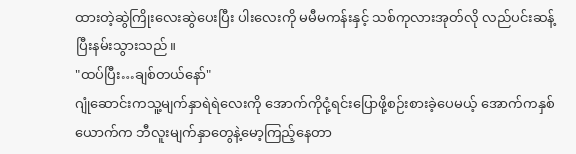ထားတဲ့ဆွဲကြိုးလေးဆွဲပေးပြီး ပါးလေးကို မမီမကန်းနှင့် သစ်ကုလားအုတ်လို လည်ပင်းဆန့်ပြီးနမ်းသွားသည်။
"ထပ်ပြီး…ချစ်တယ်နော်"
ဂျုံဆောင်းကသူ့မျက်နှာရဲရဲလေးကို အောက်ကိုငုံ့ရင်းပြောဖို့စဉ်းစားခဲ့ပေမယ့် အောက်ကနှစ်ယောက်က ဘီလူးမျက်နှာတွေနဲ့မော့ကြည့်နေတာ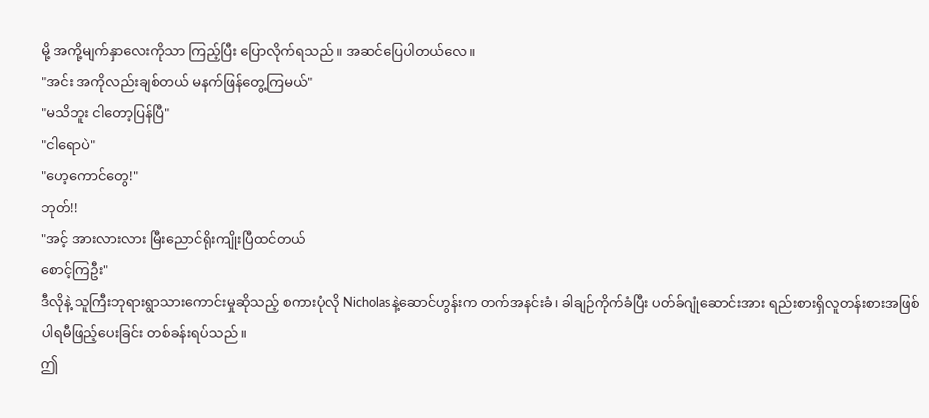မို့ အကို့မျက်နှာလေးကိုသာ ကြည့်ပြီး ပြောလိုက်ရသည်။ အဆင်ပြေပါတယ်လေ။
"အင်း အကိုလည်းချစ်တယ် မနက်ဖြန်တွေ့ကြမယ်"
"မသိဘူး ငါတော့ပြန်ပြီ"
"ငါရောပဲ"
"ဟေ့ကောင်တွေ!"
ဘုတ်!!
"အင့် အားလားလား မြီးညောင်ရိုးကျိုးပြီထင်တယ်
စောင့်ကြဦး"
ဒီလိုနဲ့ သူကြီးဘုရားရွာသားကောင်းမှုဆိုသည့် စကားပုံလို Nicholasနဲ့ဆောင်ဟွန်းက တက်အနင်းခံ၊ ခါချဉ်ကိုက်ခံပြီး ပတ်ခ်ဂျုံဆောင်းအား ရည်းစားရှိလူတန်းစားအဖြစ် ပါရမီဖြည့်ပေးခြင်း တစ်ခန်းရပ်သည်။
ဤ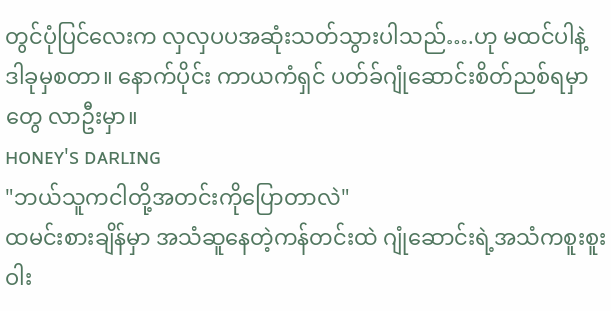တွင်ပုံပြင်လေးက လှလှပပအဆုံးသတ်သွားပါသည်….ဟု မထင်ပါနဲ့ ဒါခုမှစတာ။ နောက်ပိုင်း ကာယကံရှင် ပတ်ခ်ဂျုံဆောင်းစိတ်ညစ်ရမှာတွေ လာဦးမှာ။
ʜᴏɴᴇʏ's ᴅᴀʀʟɪɴɢ
"ဘယ်သူကငါတို့အတင်းကိုပြောတာလဲ"
ထမင်းစားချိန်မှာ အသံဆူနေတဲ့ကန်တင်းထဲ ဂျုံဆောင်းရဲ့အသံကစူးစူးဝါး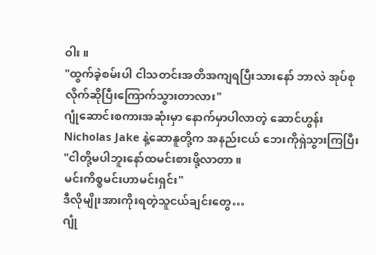ဝါး။
"ထွက်ခဲ့စမ်းပါ ငါသတင်းအတိအကျရပြီးသားနော် ဘာလဲ အုပ်စုလိုက်ဆိုပြီးကြောက်သွားတာလား"
ဂျုံဆောင်းစကားအဆုံးမှာ နောက်မှာပါလာတဲ့ ဆောင်ဟွန်း Nicholas Jake နဲ့ဆောနူတို့က အနည်းငယ် ဘေးကိုရှဲသွားကြပြီး
"ငါတို့မပါဘူးနော်ထမင်းစားဖို့လာတာ။
မင်းကိစ္စမင်းဟာမင်းရှင်း"
ဒီလိုမျိုးအားကိုးရတဲ့သူငယ်ချင်းတွေ…
ဂျုံ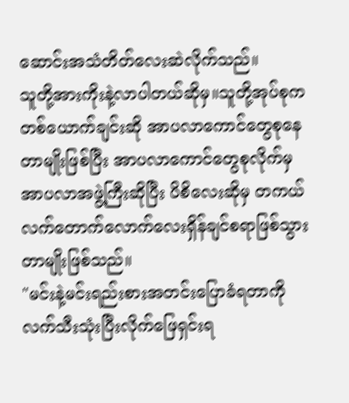ဆောင်းအသံတိတ်လေးဆဲလိုက်သည်။
သူတို့အားကိုးနဲ့လာပါတယ်ဆိုမှ။သူတို့အုပ်စုကတစ်ယောက်ချင်းဆို အာပလာကောင်တွေစုနေတာမျိုးဖြစ်ပြီး အာပလာကောင်တွေစုလိုက်မှ အာပလာအဖွဲ့ကြီးဆိုပြီး ပိစိလေးဆိုမှ တကယ်လက်တောက်လောက်လေးရှိန်ချင်စရာဖြစ်သွားတာမျိုးဖြစ်သည်။
"မင်းနဲ့မင်းရည်းစားအတင်းပြောခံရတာကို လက်သီးသုံးပြီးလိုက်ဖြေရှင်းရ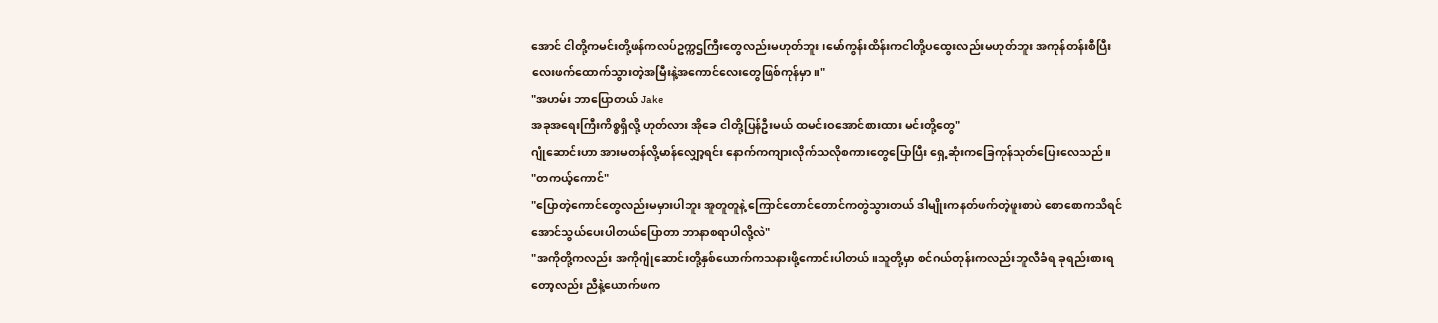အောင် ငါတို့ကမင်းတို့ဖန်ကလပ်ဥက္ကဌကြီးတွေလည်းမဟုတ်ဘူး၊မော်ကွန်းထိန်းကငါတို့ပထွေးလည်းမဟုတ်ဘူး အကုန်တန်းစီပြီး လေးဖက်ထောက်သွားတဲ့အမြီးနဲ့အကောင်လေးတွေဖြစ်ကုန်မှာ။"
"အဟမ်း ဘာပြောတယ် Jake
အခုအရေးကြီးကိစ္စရှိလို့ ဟုတ်လား အိုခေ ငါတို့ပြန်ဦးမယ် ထမင်းဝအောင်စားထား မင်းတို့တွေ"
ဂျုံဆောင်းဟာ အားမတန်လို့မာန်လျှော့ရင်း နောက်ကကျားလိုက်သလိုစကားတွေပြောပြီး ရှေ့ဆုံးကခြေကုန်သုတ်ပြေးလေသည်။
"တကယ့်ကောင်"
"ပြောတဲ့ကောင်တွေလည်းမမှားပါဘူး အူတူတူနဲ့ ကြောင်တောင်တောင်ကတွဲသွားတယ် ဒါမျိုးကနတ်ဖက်တဲ့ဖူးစာပဲ စောစောကသိရင်အောင်သွယ်ပေးပါတယ်ပြောတာ ဘာနာစရာပါလို့လဲ"
"အကိုတို့ကလည်း အကိုဂျုံဆောင်းတို့နှစ်ယောက်ကသနားဖို့ကောင်းပါတယ်။သူတို့မှာ စင်ဂယ်တုန်းကလည်းဘူလီခံရ ခုရည်းစားရတော့လည်း ညီနဲ့ယောက်ဖက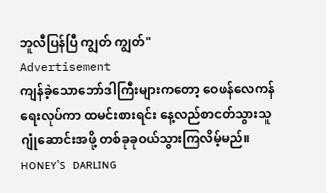ဘူလီပြန်ပြီ ကျွတ် ကျွတ်"
Advertisement
ကျန်ခဲ့သောဘော်ဒါကြီးများကတော့ ဝေဖန်လေကန်ရေးလုပ်ကာ ထမင်းစားရင်း နေ့လည်စာငတ်သွားသူ ဂျုံဆောင်းအဖို့ တစ်ခုခုဝယ်သွားကြလိမ့်မည်။
ʜᴏɴᴇʏ's ᴅᴀʀʟɪɴɢ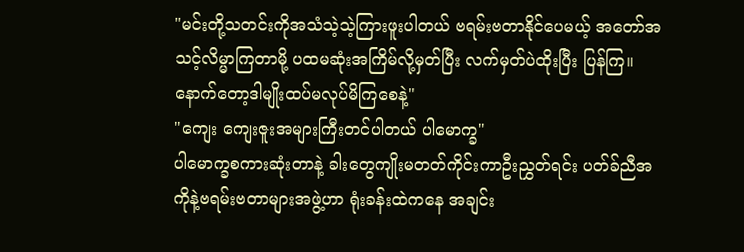"မင်းတို့သတင်းကိုအသံသဲ့သဲ့ကြားဖူးပါတယ် ဗရမ်းဗတာနိုင်ပေမယ့် အတော်အသင့်လိမ္မာကြတာမို့ ပထမဆုံးအကြိမ်လို့မှတ်ပြီး လက်မှတ်ပဲထိုးပြီး ပြန်ကြ။ နောက်တော့ဒါမျိုးထပ်မလုပ်မိကြစေနဲ့"
"ကျေး ကျေးဇူးအများကြီးတင်ပါတယ် ပါမောက္ခ"
ပါမောက္ခစကားဆုံးတာနဲ့ ခါးတွေကျိုးမတတ်ကိုင်းကာဦးညွှတ်ရင်း ပတ်ခ်ညီအကိုနဲ့ဗရမ်းဗတာများအဖွဲ့ဟာ ရုံးခန်းထဲကနေ အချင်း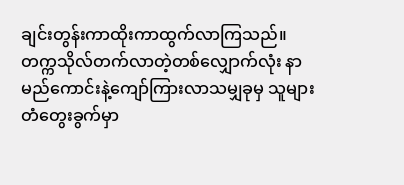ချင်းတွန်းကာထိုးကာထွက်လာကြသည်။
တက္ကသိုလ်တက်လာတဲ့တစ်လျှောက်လုံး နာမည်ကောင်းနဲ့ကျော်ကြားလာသမျှခုမှ သူများတံတွေးခွက်မှာ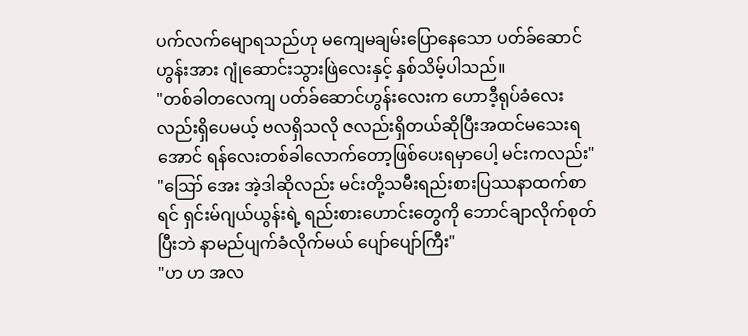ပက်လက်မျောရသည်ဟု မကျေမချမ်းပြောနေသော ပတ်ခ်ဆောင်ဟွန်းအား ဂျုံဆောင်းသွားဖြဲလေးနှင့် နှစ်သိမ့်ပါသည်။
"တစ်ခါတလေကျ ပတ်ခ်ဆောင်ဟွန်းလေးက ဟောဒီ့ရုပ်ခံလေးလည်းရှိပေမယ့် ဗလရှိသလို ဇလည်းရှိတယ်ဆိုပြီးအထင်မသေးရအောင် ရန်လေးတစ်ခါလောက်တော့ဖြစ်ပေးရမှာပေါ့ မင်းကလည်း"
"ဪ အေး အဲ့ဒါဆိုလည်း မင်းတို့သမီးရည်းစားပြဿနာထက်စာရင် ရှင်းမ်ဂျယ်ယွန်းရဲ့ ရည်းစားဟောင်းတွေကို ဘောင်ချာလိုက်စုတ်ပြီးဘဲ နာမည်ပျက်ခံလိုက်မယ် ပျော်ပျော်ကြီး"
"ဟ ဟ အလ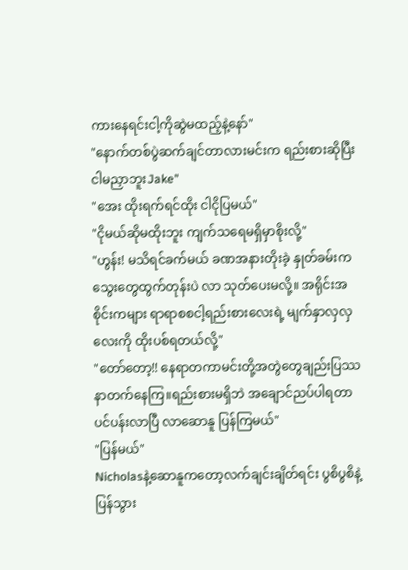ကားနေရင်းငါ့ကိုဆွဲမထည့်နဲ့နော်"
"နောက်တစ်ပွဲဆက်ချင်တာလားမင်းက ရည်းစားဆိုပြီးငါမညှာဘူးJake"
"အေး ထိုးရက်ရင်ထိုး ငါငိုပြမယ်"
"ငိုမယ်ဆိုမထိုးဘူး ကျက်သရေမရှိမှာစိုးလို့"
"ဟွန်း! မသိရင်ခက်မယ် ခဏအနားတိုးခဲ့ နှုတ်ခမ်းကသွေးတွေထွက်တုန်းပဲ လာ သုတ်ပေးမလို့။ အရိုင်းအစိုင်းကများ ရာရာစစငါ့ရည်းစားလေးရဲ့ မျက်နှာလှလှလေးကို ထိုးပစ်ရတယ်လို့"
"တော်တော့!! နေရာတကာမင်းတို့အတွဲတွေချည်းပြဿနာတက်နေကြ။ရည်းစားမရှိဘဲ အချောင်ညပ်ပါရတာပင်ပန်းလာပြီ လာဆောနူ ပြန်ကြမယ်"
"ပြန်မယ်"
Nicholasနဲ့ဆောနူကတော့လက်ချင်းချိတ်ရင်း ပွစိပွစိနဲ့ပြန်သွား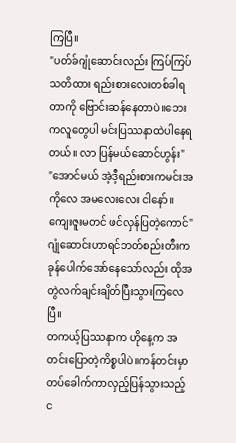ကြပြီ။
"ပတ်ခ်ဂျုံဆောင်းလည်း ကြပ်ကြပ်သတိထား ရည်းစားလေးတစ်ခါရတာကို ဗြောင်းဆန်နေတာပဲ။ဘေးကလူတွေပါ မင်းပြဿနာထဲပါနေရတယ်။ လာ ပြန်မယ်ဆောင်ဟွန်း"
"အောင်မယ် အဲ့ဒီ့ရည်းစားကမင်းအကိုလေ အမလေးလေး ငါနော်။ ကျေးဇူးမတင် ဖင်လှန်ပြတဲ့ကောင်"
ဂျုံဆောင်းဟာရင်ဘတ်စည်းတီးကခုန်ပေါက်အော်နေသော်လည်း ထိုအတွဲလက်ချင်းချိတ်ပြီးသွားကြလေပြီ။
တကယ့်ပြဿနာက ဟိုနေ့က အတင်းပြောတဲ့ကိစ္စပါပဲ။ကန်တင်းမှာ တပ်ခေါက်ကာလှည့်ပြန်သွားသည့် င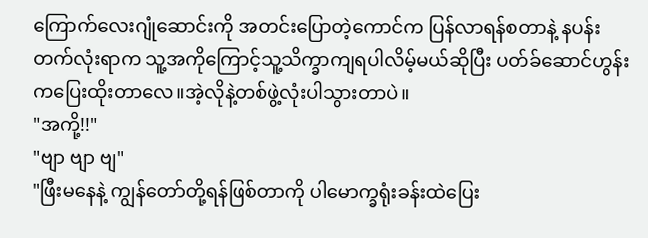ကြောက်လေးဂျုံဆောင်းကို အတင်းပြောတဲ့ကောင်က ပြန်လာရန်စတာနဲ့ နပန်းတက်လုံးရာက သူ့အကိုကြောင့်သူ့သိက္ခာကျရပါလိမ့်မယ်ဆိုပြီး ပတ်ခ်ဆောင်ဟွန်းကပြေးထိုးတာလေ။အဲ့လိုနဲ့တစ်ဖွဲ့လုံးပါသွားတာပဲ။
"အကို့!!"
"ဗျာ ဗျာ ဗျ"
"ဖြီးမနေနဲ့ ကျွန်တော်တို့ရန်ဖြစ်တာကို ပါမောက္ခရုံးခန်းထဲပြေး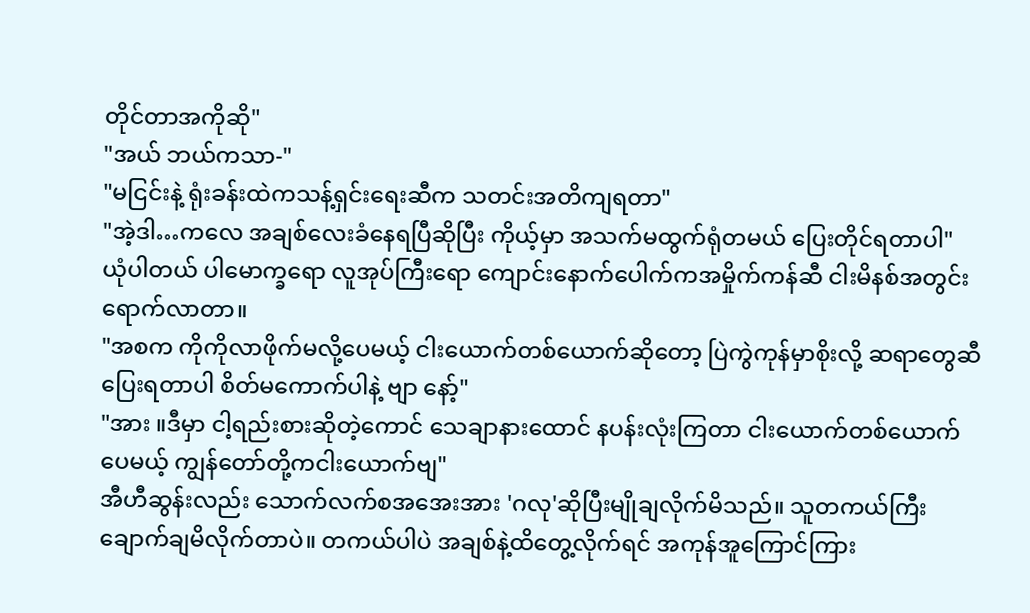တိုင်တာအကိုဆို"
"အယ် ဘယ်ကသာ-"
"မငြင်းနဲ့ ရုံးခန်းထဲကသန့်ရှင်းရေးဆီက သတင်းအတိကျရတာ"
"အဲ့ဒါ…ကလေ အချစ်လေးခံနေရပြီဆိုပြီး ကိုယ့်မှာ အသက်မထွက်ရုံတမယ် ပြေးတိုင်ရတာပါ"
ယုံပါတယ် ပါမောက္ခရော လူအုပ်ကြီးရော ကျောင်းနောက်ပေါက်ကအမှိုက်ကန်ဆီ ငါးမိနစ်အတွင်းရောက်လာတာ။
"အစက ကိုကိုလာဖိုက်မလို့ပေမယ့် ငါးယောက်တစ်ယောက်ဆိုတော့ ပြဲကွဲကုန်မှာစိုးလို့ ဆရာတွေဆီပြေးရတာပါ စိတ်မကောက်ပါနဲ့ ဗျာ နော့်"
"အား ။ဒီမှာ ငါ့ရည်းစားဆိုတဲ့ကောင် သေချာနားထောင် နပန်းလုံးကြတာ ငါးယောက်တစ်ယောက်ပေမယ့် ကျွန်တော်တို့ကငါးယောက်ဗျ"
အီဟီဆွန်းလည်း သောက်လက်စအအေးအား 'ဂလု'ဆိုပြီးမျိုချလိုက်မိသည်။ သူတကယ်ကြီး ချောက်ချမိလိုက်တာပဲ။ တကယ်ပါပဲ အချစ်နဲ့ထိတွေ့လိုက်ရင် အကုန်အူကြောင်ကြား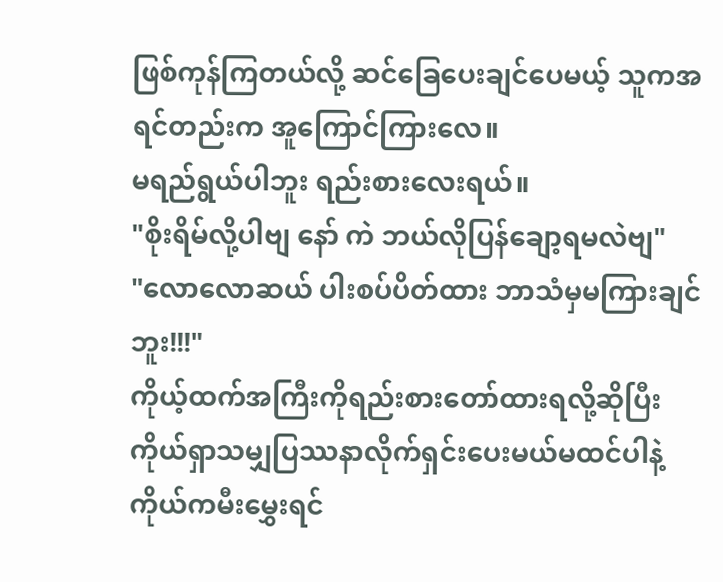ဖြစ်ကုန်ကြတယ်လို့ ဆင်ခြေပေးချင်ပေမယ့် သူကအရင်တည်းက အူကြောင်ကြားလေ။
မရည်ရွယ်ပါဘူး ရည်းစားလေးရယ်။
"စိုးရိမ်လို့ပါဗျ နော် ကဲ ဘယ်လိုပြန်ချော့ရမလဲဗျ"
"လောလောဆယ် ပါးစပ်ပိတ်ထား ဘာသံမှမကြားချင်ဘူး!!!"
ကိုယ့်ထက်အကြီးကိုရည်းစားတော်ထားရလို့ဆိုပြီး ကိုယ်ရှာသမျှပြဿနာလိုက်ရှင်းပေးမယ်မထင်ပါနဲ့ ကိုယ်ကမီးမွှေးရင်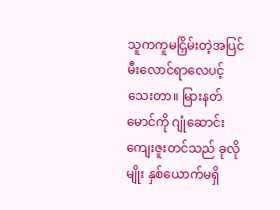သူကကူမငြှိမ်းတဲ့အပြင် မီးလောင်ရာလေပင့်သေးတာ။ မြားနတ်မောင်ကို ဂျုံဆောင်းကျေးဇူးတင်သည် ခုလိုမျိုး နှစ်ယောက်မရှိ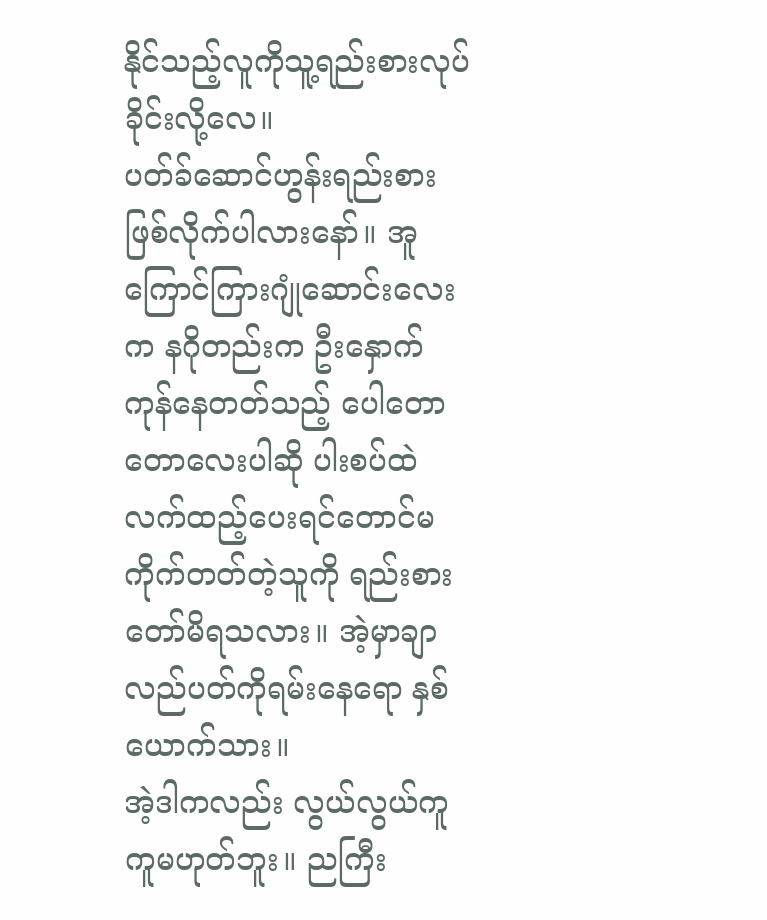နိုင်သည့်လူကိုသူ့ရည်းစားလုပ်ခိုင်းလို့လေ။
ပတ်ခ်ဆောင်ဟွန်းရည်းစားဖြစ်လိုက်ပါလားနော်။ အူကြောင်ကြားဂျုံဆောင်းလေးက နဂိုတည်းက ဦးနှောက်ကုန်နေတတ်သည့် ပေါတောတောလေးပါဆို ပါးစပ်ထဲလက်ထည့်ပေးရင်တောင်မကိုက်တတ်တဲ့သူကို ရည်းစားတော်မိရသလား။ အဲ့မှာချာလည်ပတ်ကိုရမ်းနေရော နှစ်ယောက်သား။
အဲ့ဒါကလည်း လွယ်လွယ်ကူကူမဟုတ်ဘူး။ ညကြီး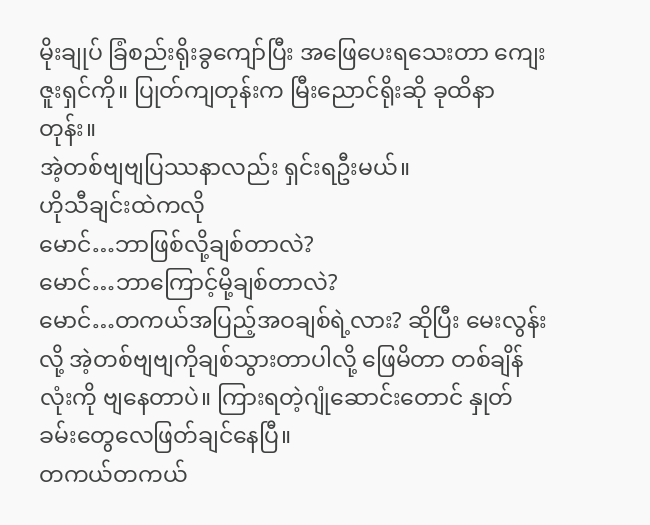မိုးချုပ် ခြံစည်းရိုးခွကျော်ပြီး အဖြေပေးရသေးတာ ကျေးဇူးရှင်ကို။ ပြုတ်ကျတုန်းက မြီးညောင်ရိုးဆို ခုထိနာတုန်း။
အဲ့တစ်ဗျဗျပြဿနာလည်း ရှင်းရဦးမယ်။
ဟိုသီချင်းထဲကလို
မောင်…ဘာဖြစ်လို့ချစ်တာလဲ?
မောင်…ဘာကြောင့်မို့ချစ်တာလဲ?
မောင်…တကယ်အပြည့်အဝချစ်ရဲ့လား? ဆိုပြီး မေးလွန်းလို့ အဲ့တစ်ဗျဗျကိုချစ်သွားတာပါလို့ ဖြေမိတာ တစ်ချိန်လုံးကို ဗျနေတာပဲ။ ကြားရတဲ့ဂျုံဆောင်းတောင် နှုတ်ခမ်းတွေလေဖြတ်ချင်နေပြီ။
တကယ်တကယ်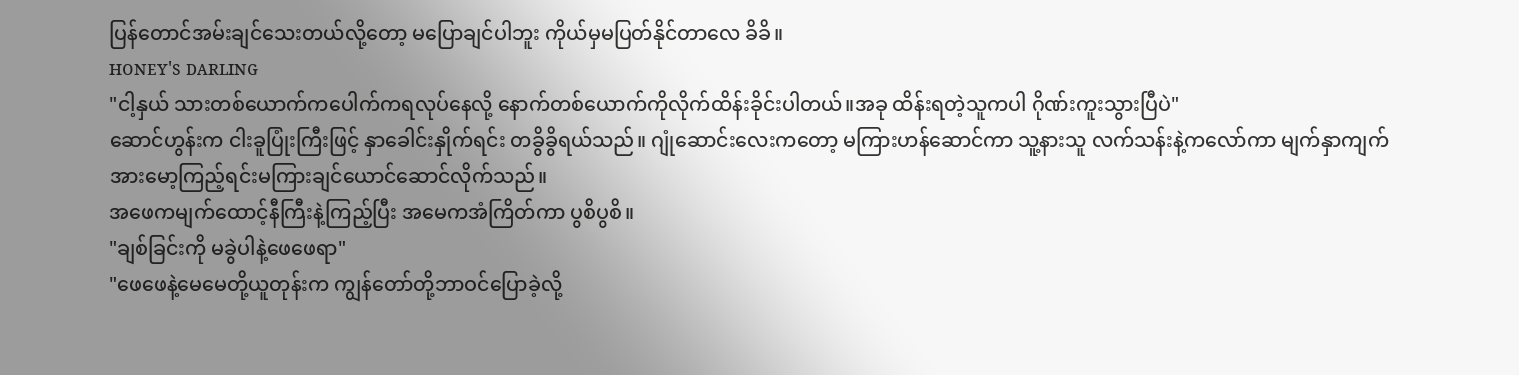ပြန်တောင်အမ်းချင်သေးတယ်လို့တော့ မပြောချင်ပါဘူး ကိုယ်မှမပြတ်နိုင်တာလေ ခိခိ။
ʜᴏɴᴇʏ's ᴅᴀʀʟɪɴɢ
"ငါ့နှယ် သားတစ်ယောက်ကပေါက်ကရလုပ်နေလို့ နောက်တစ်ယောက်ကိုလိုက်ထိန်းခိုင်းပါတယ်။အခု ထိန်းရတဲ့သူကပါ ဂိုဏ်းကူးသွားပြီပဲ"
ဆောင်ဟွန်းက ငါးခူပြုံးကြီးဖြင့် နှာခေါင်းနှိုက်ရင်း တခွိခွိရယ်သည်။ ဂျုံဆောင်းလေးကတော့ မကြားဟန်ဆောင်ကာ သူ့နားသူ လက်သန်းနဲ့ကလော်ကာ မျက်နှာကျက်အားမော့ကြည့်ရင်းမကြားချင်ယောင်ဆောင်လိုက်သည်။
အဖေကမျက်ထောင့်နီကြီးနဲ့ကြည့်ပြီး အမေကအံကြိတ်ကာ ပွစိပွစိ။
"ချစ်ခြင်းကို မခွဲပါနဲ့ဖေဖေရာ"
"ဖေဖေနဲ့မေမေတို့ယူတုန်းက ကျွန်တော်တို့ဘာဝင်ပြောခဲ့လို့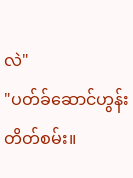လဲ"
"ပတ်ခ်ဆောင်ဟွန်း တိတ်စမ်း။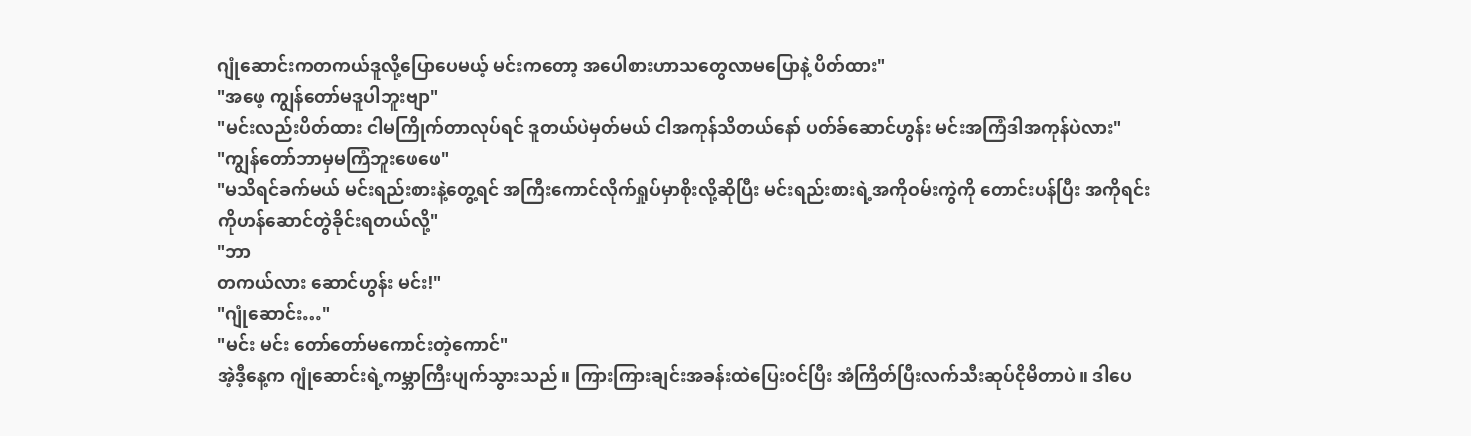ဂျုံဆောင်းကတကယ်ဒူလို့ပြောပေမယ့် မင်းကတော့ အပေါစားဟာသတွေလာမပြောနဲ့ ပိတ်ထား"
"အဖေ့ ကျွန်တော်မဒူပါဘူးဗျာ"
"မင်းလည်းပိတ်ထား ငါမကြိုက်တာလုပ်ရင် ဒူတယ်ပဲမှတ်မယ် ငါအကုန်သိတယ်နော် ပတ်ခ်ဆောင်ဟွန်း မင်းအကြံဒါအကုန်ပဲလား"
"ကျွန်တော်ဘာမှမကြံဘူးဖေဖေ"
"မသိရင်ခက်မယ် မင်းရည်းစားနဲ့တွေ့ရင် အကြီးကောင်လိုက်ရှုပ်မှာစိုးလို့ဆိုပြီး မင်းရည်းစားရဲ့အကိုဝမ်းကွဲကို တောင်းပန်ပြီး အကိုရင်းကိုဟန်ဆောင်တွဲခိုင်းရတယ်လို့"
"ဘာ
တကယ်လား ဆောင်ဟွန်း မင်း!"
"ဂျုံဆောင်း…"
"မင်း မင်း တော်တော်မကောင်းတဲ့ကောင်"
အဲ့ဒီ့နေ့က ဂျုံဆောင်းရဲ့ကမ္ဘာကြီးပျက်သွားသည်။ ကြားကြားချင်းအခန်းထဲပြေးဝင်ပြီး အံကြိတ်ပြီးလက်သီးဆုပ်ငိုမိတာပဲ။ ဒါပေ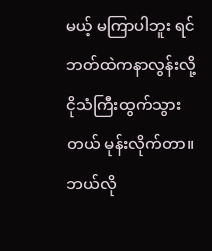မယ့် မကြာပါဘူး ရင်ဘတ်ထဲကနာလွန်းလို့ ငိုသံကြီးထွက်သွားတယ် မုန်းလိုက်တာ။ ဘယ်လို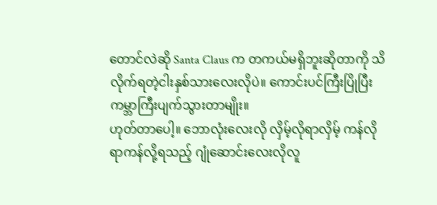တောင်လဲဆို Santa Claus က တကယ်မရှိဘူးဆိုတာကို သိလိုက်ရတဲ့ငါးနှစ်သားလေးလိုပဲ။ ကောင်းပင်ကြီးပြိုပြီး ကမ္ဘာကြီးပျက်သွားတာမျိုး။
ဟုတ်တာပေါ့။ ဘောလုံးလေးလို လှိမ့်လိုရာလှိမ့် ကန်လိုရာကန်လို့ရသည့် ဂျုံဆောင်းလေးလိုလူ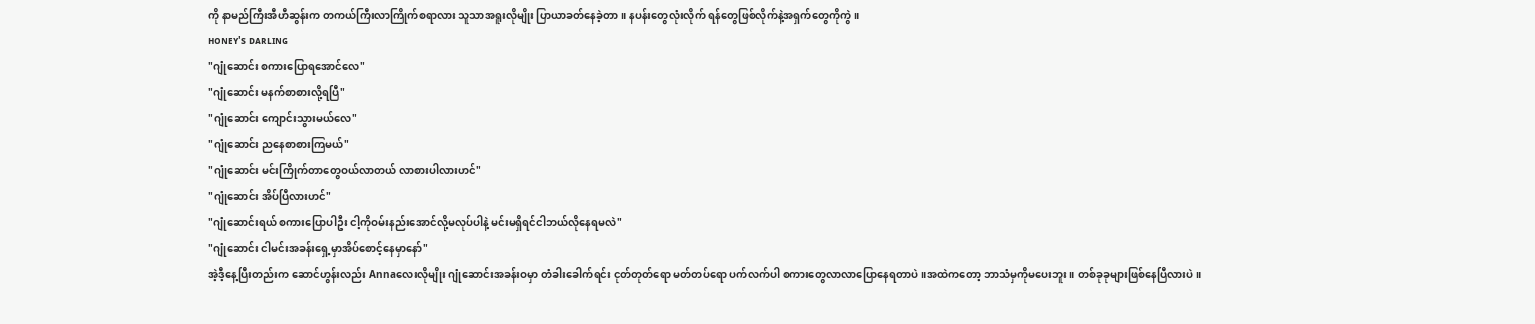ကို နာမည်ကြီးအီဟီဆွန်းက တကယ်ကြီးလာကြိုက်စရာလား သူသာအရူးလိုမျိုး ပြာယာခတ်နေခဲ့တာ။ နပန်းတွေလုံးလိုက် ရန်တွေဖြစ်လိုက်နဲ့အရှက်တွေကိုကွဲ။
ʜᴏɴᴇʏ's ᴅᴀʀʟɪɴɢ
"ဂျုံဆောင်း စကားပြောရအောင်လေ"
"ဂျုံဆောင်း မနက်စာစားလို့ရပြီ"
"ဂျုံဆောင်း ကျောင်းသွားမယ်လေ"
"ဂျုံဆောင်း ညနေစာစားကြမယ်"
"ဂျုံဆောင်း မင်းကြိုက်တာတွေဝယ်လာတယ် လာစားပါလားဟင်"
"ဂျုံဆောင်း အိပ်ပြီလားဟင်"
"ဂျုံဆောင်းရယ် စကားပြောပါဦး ငါ့ကိုဝမ်းနည်းအောင်လို့မလုပ်ပါနဲ့ မင်းမရှိရင်ငါဘယ်လိုနေရမလဲ"
"ဂျုံဆောင်း ငါမင်းအခန်းရှေ့မှာအိပ်စောင့်နေမှာနော်"
အဲ့ဒီ့နေ့ပြီးတည်းက ဆောင်ဟွန်းလည်း Annaလေးလိုမျိုး ဂျုံဆောင်းအခန်းဝမှာ တံခါးခေါက်ရင်း ငုတ်တုတ်ရော မတ်တပ်ရော ပက်လက်ပါ စကားတွေလာလာပြောနေရတာပဲ။အထဲကတော့ ဘာသံမှကိုမပေးဘူး။ တစ်ခုခုများဖြစ်နေပြီလားပဲ။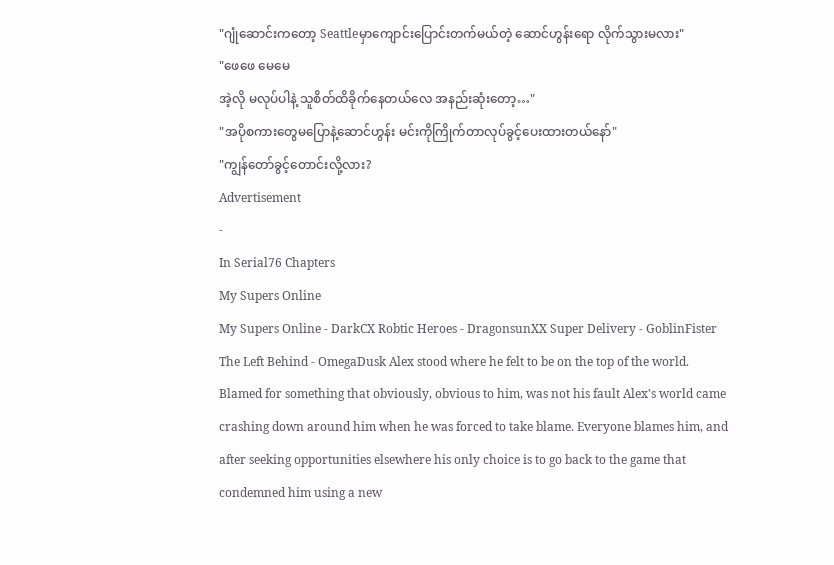"ဂျုံဆောင်းကတော့ Seattleမှာကျောင်းပြောင်းတက်မယ်တဲ့ ဆောင်ဟွန်းရော လိုက်သွားမလား"
"ဖေဖေ မေမေ
အဲ့လို မလုပ်ပါနဲ့ သူစိတ်ထိခိုက်နေတယ်လေ အနည်းဆုံးတော့…"
"အပိုစကားတွေမပြောနဲ့ဆောင်ဟွန်း မင်းကိုကြိုက်တာလုပ်ခွင့်ပေးထားတယ်နော်"
"ကျွန်တော်ခွင့်တောင်းလို့လား?
Advertisement
-
In Serial76 Chapters
My Supers Online
My Supers Online - DarkCX Robtic Heroes - DragonsunXX Super Delivery - GoblinFister The Left Behind - OmegaDusk Alex stood where he felt to be on the top of the world. Blamed for something that obviously, obvious to him, was not his fault Alex's world came crashing down around him when he was forced to take blame. Everyone blames him, and after seeking opportunities elsewhere his only choice is to go back to the game that condemned him using a new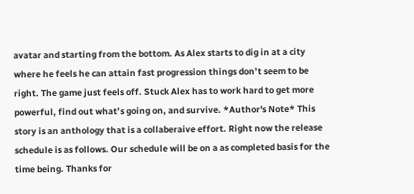avatar and starting from the bottom. As Alex starts to dig in at a city where he feels he can attain fast progression things don’t seem to be right. The game just feels off. Stuck Alex has to work hard to get more powerful, find out what’s going on, and survive. *Author's Note* This story is an anthology that is a collaberaive effort. Right now the release schedule is as follows. Our schedule will be on a as completed basis for the time being. Thanks for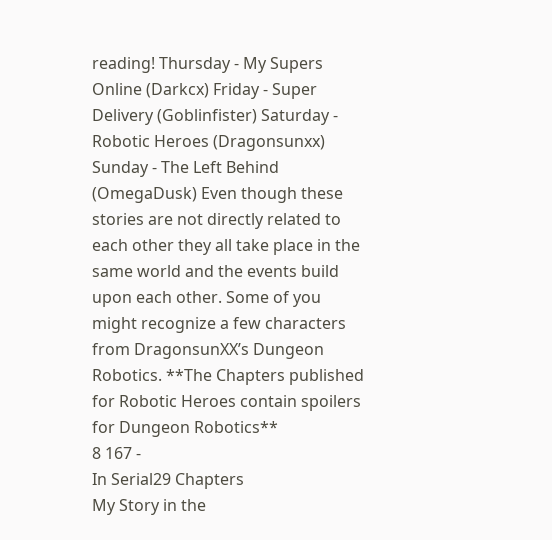reading! Thursday - My Supers Online (Darkcx) Friday - Super Delivery (Goblinfister) Saturday - Robotic Heroes (Dragonsunxx) Sunday - The Left Behind (OmegaDusk) Even though these stories are not directly related to each other they all take place in the same world and the events build upon each other. Some of you might recognize a few characters from DragonsunXX’s Dungeon Robotics. **The Chapters published for Robotic Heroes contain spoilers for Dungeon Robotics**
8 167 -
In Serial29 Chapters
My Story in the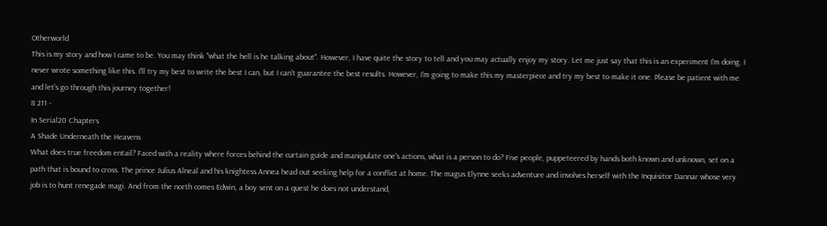Otherworld
This is my story and how I came to be. You may think "what the hell is he talking about". However, I have quite the story to tell and you may actually enjoy my story. Let me just say that this is an experiment I'm doing. I never wrote something like this. I'll try my best to write the best I can, but I can't guarantee the best results. However, I'm going to make this my masterpiece and try my best to make it one. Please be patient with me and let's go through this journey together!
8 211 -
In Serial20 Chapters
A Shade Underneath the Heavens
What does true freedom entail? Faced with a reality where forces behind the curtain guide and manipulate one's actions, what is a person to do? Five people, puppeteered by hands both known and unknown, set on a path that is bound to cross. The prince Julius Alneal and his knightess Annea head out seeking help for a conflict at home. The magus Elynne seeks adventure and involves herself with the Inquisitor Dannar whose very job is to hunt renegade magi. And from the north comes Edwin, a boy sent on a quest he does not understand,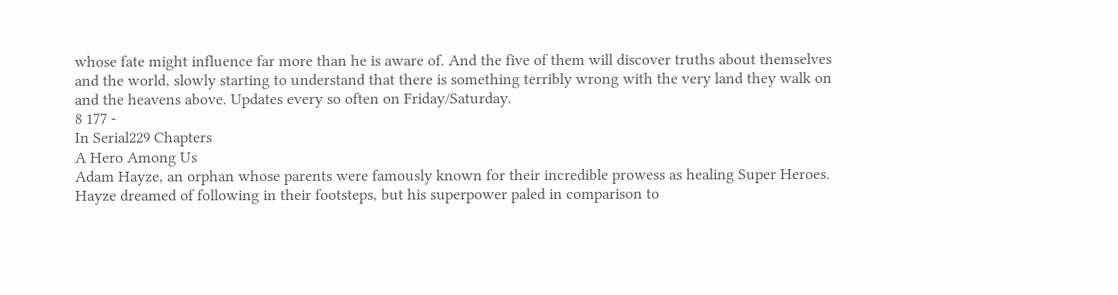whose fate might influence far more than he is aware of. And the five of them will discover truths about themselves and the world, slowly starting to understand that there is something terribly wrong with the very land they walk on and the heavens above. Updates every so often on Friday/Saturday.
8 177 -
In Serial229 Chapters
A Hero Among Us
Adam Hayze, an orphan whose parents were famously known for their incredible prowess as healing Super Heroes. Hayze dreamed of following in their footsteps, but his superpower paled in comparison to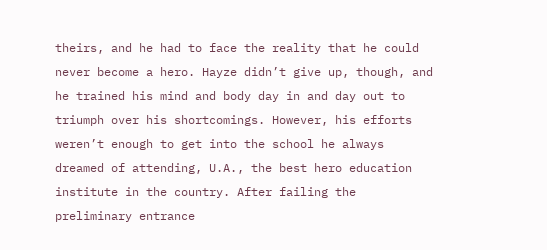theirs, and he had to face the reality that he could never become a hero. Hayze didn’t give up, though, and he trained his mind and body day in and day out to triumph over his shortcomings. However, his efforts weren’t enough to get into the school he always dreamed of attending, U.A., the best hero education institute in the country. After failing the preliminary entrance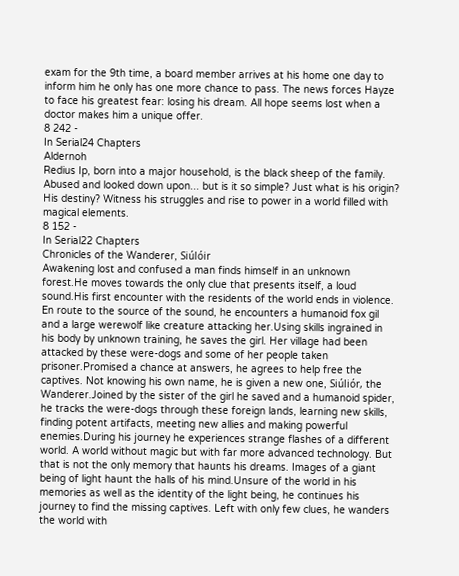exam for the 9th time, a board member arrives at his home one day to inform him he only has one more chance to pass. The news forces Hayze to face his greatest fear: losing his dream. All hope seems lost when a doctor makes him a unique offer.
8 242 -
In Serial24 Chapters
Aldernoh
Redius Ip, born into a major household, is the black sheep of the family. Abused and looked down upon... but is it so simple? Just what is his origin? His destiny? Witness his struggles and rise to power in a world filled with magical elements.
8 152 -
In Serial22 Chapters
Chronicles of the Wanderer, Siúlóir
Awakening lost and confused a man finds himself in an unknown forest.He moves towards the only clue that presents itself, a loud sound.His first encounter with the residents of the world ends in violence. En route to the source of the sound, he encounters a humanoid fox gil and a large werewolf like creature attacking her.Using skills ingrained in his body by unknown training, he saves the girl. Her village had been attacked by these were-dogs and some of her people taken prisoner.Promised a chance at answers, he agrees to help free the captives. Not knowing his own name, he is given a new one, Siúliór, the Wanderer.Joined by the sister of the girl he saved and a humanoid spider, he tracks the were-dogs through these foreign lands, learning new skills, finding potent artifacts, meeting new allies and making powerful enemies.During his journey he experiences strange flashes of a different world. A world without magic but with far more advanced technology. But that is not the only memory that haunts his dreams. Images of a giant being of light haunt the halls of his mind.Unsure of the world in his memories as well as the identity of the light being, he continues his journey to find the missing captives. Left with only few clues, he wanders the world with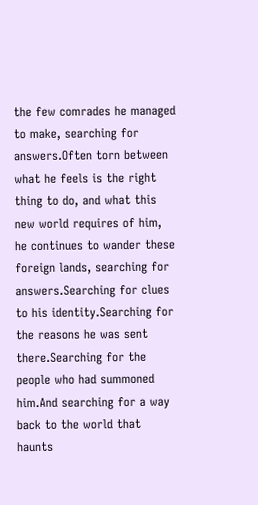the few comrades he managed to make, searching for answers.Often torn between what he feels is the right thing to do, and what this new world requires of him, he continues to wander these foreign lands, searching for answers.Searching for clues to his identity.Searching for the reasons he was sent there.Searching for the people who had summoned him.And searching for a way back to the world that haunts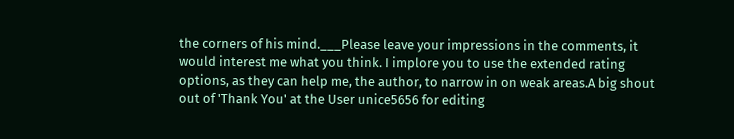the corners of his mind.___Please leave your impressions in the comments, it would interest me what you think. I implore you to use the extended rating options, as they can help me, the author, to narrow in on weak areas.A big shout out of 'Thank You' at the User unice5656 for editing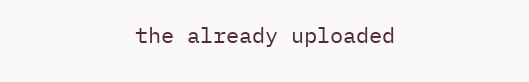the already uploaded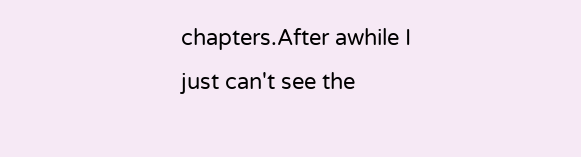chapters.After awhile I just can't see the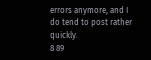errors anymore, and I do tend to post rather quickly.
8 89